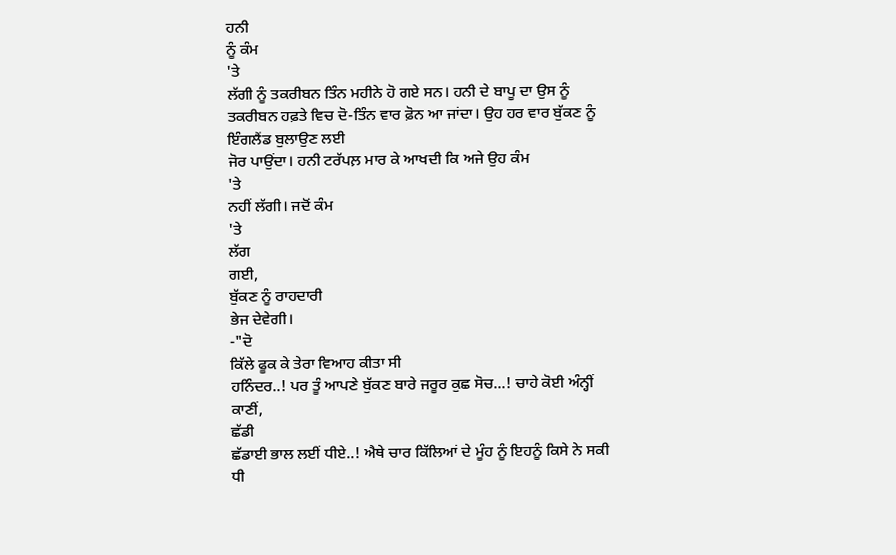ਹਨੀ
ਨੂੰ ਕੰਮ
'ਤੇ
ਲੱਗੀ ਨੂੰ ਤਕਰੀਬਨ ਤਿੰਨ ਮਹੀਨੇ ਹੋ ਗਏ ਸਨ। ਹਨੀ ਦੇ ਬਾਪੂ ਦਾ ਉਸ ਨੂੰ
ਤਕਰੀਬਨ ਹਫ਼ਤੇ ਵਿਚ ਦੋ-ਤਿੰਨ ਵਾਰ ਫ਼ੋਨ ਆ ਜਾਂਦਾ। ਉਹ ਹਰ ਵਾਰ ਬੁੱਕਣ ਨੂੰ
ਇੰਗਲੈਂਡ ਬੁਲਾਉਣ ਲਈ
ਜੋਰ ਪਾਉਂਦਾ। ਹਨੀ ਟਰੱਪਲ਼ ਮਾਰ ਕੇ ਆਖਦੀ ਕਿ ਅਜੇ ਉਹ ਕੰਮ
'ਤੇ
ਨਹੀਂ ਲੱਗੀ। ਜਦੋਂ ਕੰਮ
'ਤੇ
ਲੱਗ
ਗਈ,
ਬੁੱਕਣ ਨੂੰ ਰਾਹਦਾਰੀ
ਭੇਜ ਦੇਵੇਗੀ।
-"ਦੋ
ਕਿੱਲੇ ਫੂਕ ਕੇ ਤੇਰਾ ਵਿਆਹ ਕੀਤਾ ਸੀ
ਹਨਿੰਦਰ..! ਪਰ ਤੂੰ ਆਪਣੇ ਬੁੱਕਣ ਬਾਰੇ ਜਰੂਰ ਕੁਛ ਸੋਚ...! ਚਾਹੇ ਕੋਈ ਅੰਨ੍ਹੀਂ
ਕਾਣੀਂ,
ਛੱਡੀ
ਛੱਡਾਈ ਭਾਲ ਲਈਂ ਧੀਏ..! ਐਥੇ ਚਾਰ ਕਿੱਲਿਆਂ ਦੇ ਮੂੰਹ ਨੂੰ ਇਹਨੂੰ ਕਿਸੇ ਨੇ ਸਕੀ
ਧੀ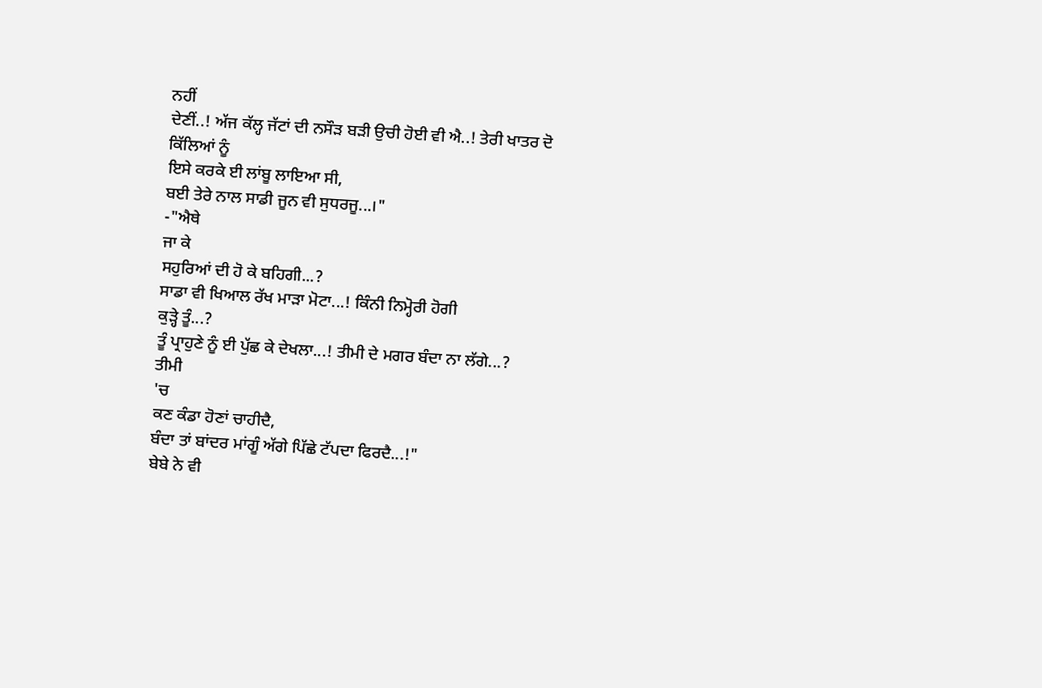ਨਹੀਂ
ਦੇਣੀਂ..! ਅੱਜ ਕੱਲ੍ਹ ਜੱਟਾਂ ਦੀ ਨਸੌੜ ਬੜੀ ਉਚੀ ਹੋਈ ਵੀ ਐ..! ਤੇਰੀ ਖਾਤਰ ਦੋ
ਕਿੱਲਿਆਂ ਨੂੰ
ਇਸੇ ਕਰਕੇ ਈ ਲਾਂਬੂ ਲਾਇਆ ਸੀ,
ਬਈ ਤੇਰੇ ਨਾਲ ਸਾਡੀ ਜੂਨ ਵੀ ਸੁਧਰਜੂ...।"
-"ਐਥੇ
ਜਾ ਕੇ
ਸਹੁਰਿਆਂ ਦੀ ਹੋ ਕੇ ਬਹਿਗੀ...?
ਸਾਡਾ ਵੀ ਖਿਆਲ ਰੱਖ ਮਾੜਾ ਮੋਟਾ...! ਕਿੰਨੀ ਨਿਮ੍ਹੋਰੀ ਹੋਗੀ
ਕੁੜ੍ਹੇ ਤੂੰ...?
ਤੂੰ ਪ੍ਰਾਹੁਣੇ ਨੂੰ ਈ ਪੁੱਛ ਕੇ ਦੇਖਲਾ...! ਤੀਮੀ ਦੇ ਮਗਰ ਬੰਦਾ ਨਾ ਲੱਗੇ...?
ਤੀਮੀ
'ਚ
ਕਣ ਕੰਡਾ ਹੋਣਾਂ ਚਾਹੀਦੈ,
ਬੰਦਾ ਤਾਂ ਬਾਂਦਰ ਮਾਂਗੂੰ ਅੱਗੇ ਪਿੱਛੇ ਟੱਪਦਾ ਫਿਰਦੈ...!"
ਬੇਬੇ ਨੇ ਵੀ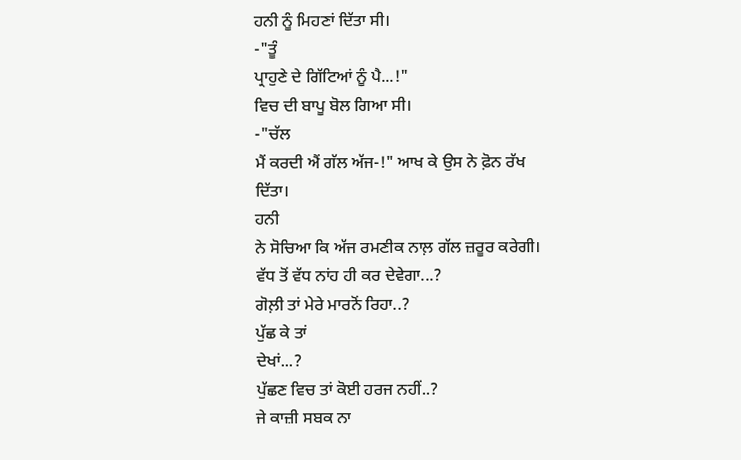ਹਨੀ ਨੂੰ ਮਿਹਣਾਂ ਦਿੱਤਾ ਸੀ।
-"ਤੂੰ
ਪ੍ਰਾਹੁਣੇ ਦੇ ਗਿੱਟਿਆਂ ਨੂੰ ਪੈ...!"
ਵਿਚ ਦੀ ਬਾਪੂ ਬੋਲ ਗਿਆ ਸੀ।
-"ਚੱਲ
ਮੈਂ ਕਰਦੀ ਐਂ ਗੱਲ ਅੱਜ-!" ਆਖ ਕੇ ਉਸ ਨੇ ਫ਼ੋਨ ਰੱਖ
ਦਿੱਤਾ।
ਹਨੀ
ਨੇ ਸੋਚਿਆ ਕਿ ਅੱਜ ਰਮਣੀਕ ਨਾਲ਼ ਗੱਲ ਜ਼ਰੂਰ ਕਰੇਗੀ।
ਵੱਧ ਤੋਂ ਵੱਧ ਨਾਂਹ ਹੀ ਕਰ ਦੇਵੇਗਾ...?
ਗੋਲ਼ੀ ਤਾਂ ਮੇਰੇ ਮਾਰਨੋਂ ਰਿਹਾ..?
ਪੁੱਛ ਕੇ ਤਾਂ
ਦੇਖਾਂ...?
ਪੁੱਛਣ ਵਿਚ ਤਾਂ ਕੋਈ ਹਰਜ ਨਹੀਂ..?
ਜੇ ਕਾਜ਼ੀ ਸਬਕ ਨਾ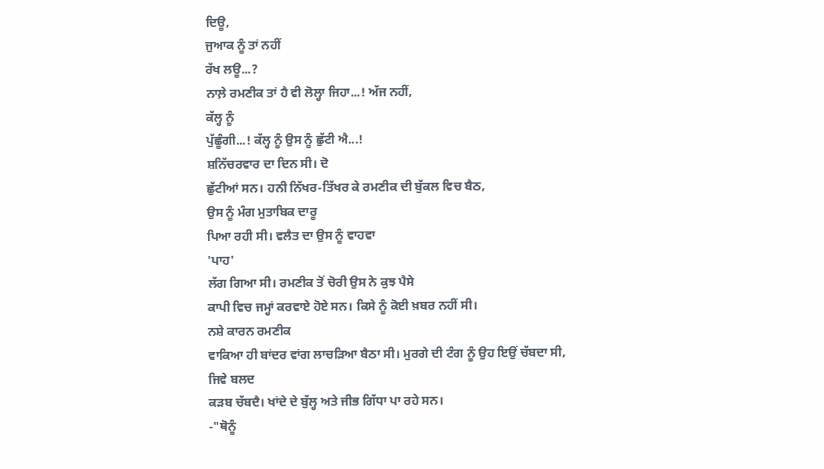ਦਿਊ,
ਜੁਆਕ ਨੂੰ ਤਾਂ ਨਹੀਂ
ਰੱਖ ਲਊ...?
ਨਾਲ਼ੇ ਰਮਣੀਕ ਤਾਂ ਹੈ ਵੀ ਲੋਲ੍ਹਾ ਜਿਹਾ...! ਅੱਜ ਨਹੀਂ,
ਕੱਲ੍ਹ ਨੂੰ
ਪੁੱਛੂੰਗੀ...! ਕੱਲ੍ਹ ਨੂੰ ਉਸ ਨੂੰ ਛੁੱਟੀ ਐ...!
ਸ਼ਨਿੱਚਰਵਾਰ ਦਾ ਦਿਨ ਸੀ। ਦੋ
ਛੁੱਟੀਆਂ ਸਨ। ਹਨੀ ਨਿੱਖਰ-ਤਿੱਖਰ ਕੇ ਰਮਣੀਕ ਦੀ ਬੁੱਕਲ ਵਿਚ ਬੈਠ,
ਉਸ ਨੂੰ ਮੰਗ ਮੁਤਾਬਿਕ ਦਾਰੂ
ਪਿਆ ਰਹੀ ਸੀ। ਵਲੈਤ ਦਾ ਉਸ ਨੂੰ ਵਾਹਵਾ
'ਪਾਹ'
ਲੱਗ ਗਿਆ ਸੀ। ਰਮਣੀਕ ਤੋਂ ਚੋਰੀ ਉਸ ਨੇ ਕੁਝ ਪੈਸੇ
ਕਾਪੀ ਵਿਚ ਜਮ੍ਹਾਂ ਕਰਵਾਏ ਹੋਏ ਸਨ। ਕਿਸੇ ਨੂੰ ਕੋਈ ਖ਼ਬਰ ਨਹੀਂ ਸੀ।
ਨਸ਼ੇ ਕਾਰਨ ਰਮਣੀਕ
ਵਾਕਿਆ ਹੀ ਬਾਂਦਰ ਵਾਂਗ ਲਾਚੜਿਆ ਬੈਠਾ ਸੀ। ਮੁਰਗੇ ਦੀ ਟੰਗ ਨੂੰ ਉਹ ਇਉਂ ਚੱਬਦਾ ਸੀ,
ਜਿਵੇ ਬਲਦ
ਕੜਬ ਚੱਬਦੈ। ਖਾਂਦੇ ਦੇ ਬੁੱਲ੍ਹ ਅਤੇ ਜੀਭ ਗਿੱਧਾ ਪਾ ਰਹੇ ਸਨ।
-"ਥੋਨੂੰ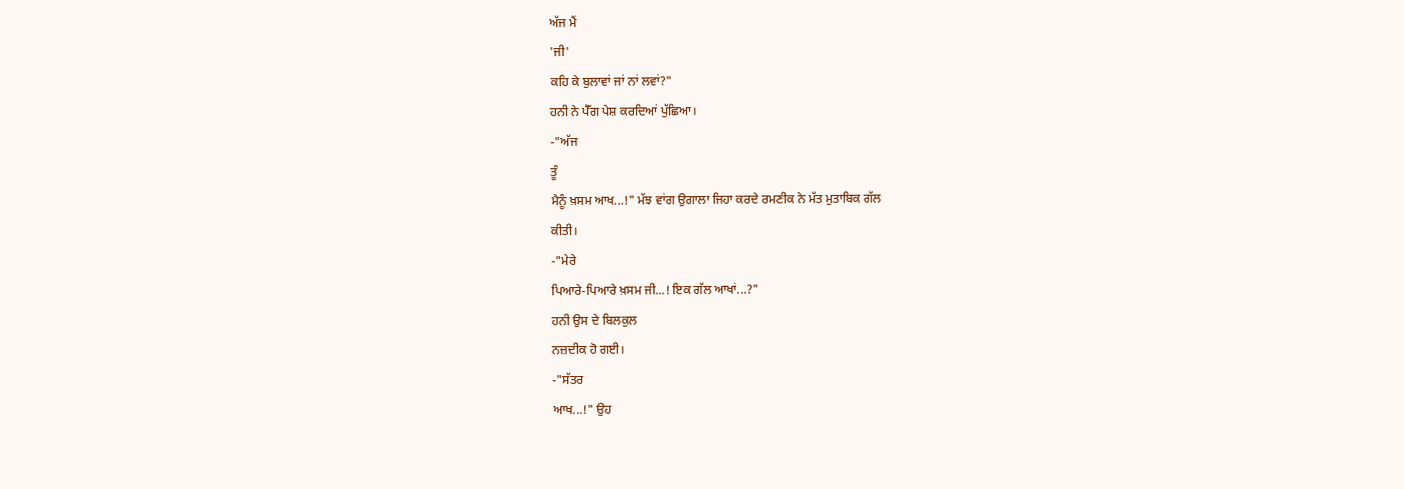ਅੱਜ ਮੈਂ
'ਜੀ'
ਕਹਿ ਕੇ ਬੁਲਾਵਾਂ ਜਾਂ ਨਾਂ ਲਵਾਂ?"
ਹਨੀ ਨੇ ਪੈੱਗ ਪੇਸ਼ ਕਰਦਿਆਂ ਪੁੱਛਿਆ।
-"ਅੱਜ
ਤੂੰ
ਮੈਨੂੰ ਖ਼ਸਮ ਆਖ...!" ਮੱਝ ਵਾਂਗ ਉਗਾਲਾ ਜਿਹਾ ਕਰਦੇ ਰਮਣੀਕ ਨੇ ਮੱਤ ਮੁਤਾਬਿਕ ਗੱਲ
ਕੀਤੀ।
-"ਮੇਰੇ
ਪਿਆਰੇ-ਪਿਆਰੇ ਖ਼ਸਮ ਜੀ...! ਇਕ ਗੱਲ ਆਖਾਂ...?"
ਹਨੀ ਉਸ ਦੇ ਬਿਲਕੁਲ
ਨਜ਼ਦੀਕ ਹੋ ਗਈ।
-"ਸੱਤਰ
ਆਖ...!" ਉਹ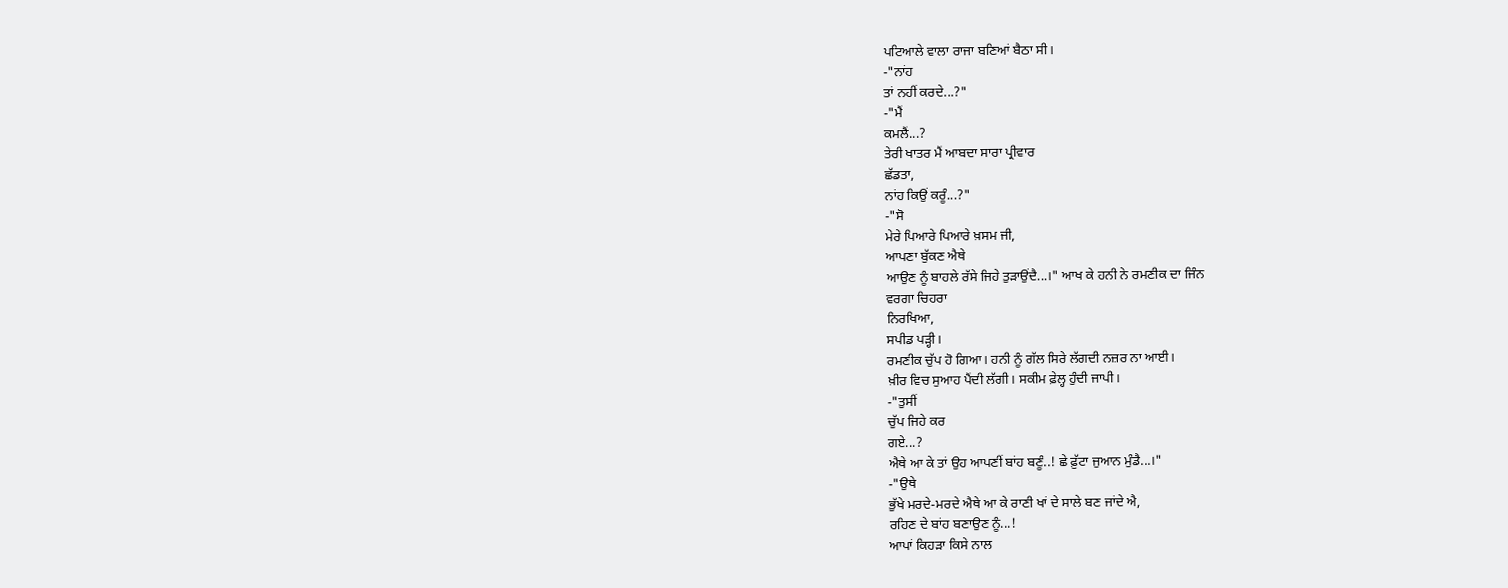ਪਟਿਆਲੇ ਵਾਲਾ ਰਾਜਾ ਬਣਿਆਂ ਬੈਠਾ ਸੀ।
-"ਨਾਂਹ
ਤਾਂ ਨਹੀਂ ਕਰਦੇ...?"
-"ਮੈਂ
ਕਮਲੈਂ...?
ਤੇਰੀ ਖਾਤਰ ਮੈਂ ਆਬਦਾ ਸਾਰਾ ਪ੍ਰੀਵਾਰ
ਛੱਡਤਾ,
ਨਾਂਹ ਕਿਉਂ ਕਰੂੰ...?"
-"ਸੋ
ਮੇਰੇ ਪਿਆਰੇ ਪਿਆਰੇ ਖ਼ਸਮ ਜੀ,
ਆਪਣਾ ਬੁੱਕਣ ਐਥੇ
ਆਉਣ ਨੂੰ ਬਾਹਲੇ ਰੱਸੇ ਜਿਹੇ ਤੁੜਾਉਂਦੈ...।" ਆਖ ਕੇ ਹਨੀ ਨੇ ਰਮਣੀਕ ਦਾ ਜਿੰਨ
ਵਰਗਾ ਚਿਹਰਾ
ਨਿਰਖਿਆ,
ਸਪੀਡ ਪੜ੍ਹੀ।
ਰਮਣੀਕ ਚੁੱਪ ਹੋ ਗਿਆ। ਹਨੀ ਨੂੰ ਗੱਲ ਸਿਰੇ ਲੱਗਦੀ ਨਜ਼ਰ ਨਾ ਆਈ।
ਖ਼ੀਰ ਵਿਚ ਸੁਆਹ ਪੈਂਦੀ ਲੱਗੀ। ਸਕੀਮ ਫ਼ੇਲ੍ਹ ਹੁੰਦੀ ਜਾਪੀ।
-"ਤੁਸੀਂ
ਚੁੱਪ ਜਿਹੇ ਕਰ
ਗਏ...?
ਐਥੇ ਆ ਕੇ ਤਾਂ ਉਹ ਆਪਣੀਂ ਬਾਂਹ ਬਣੂੰ..! ਛੇ ਫ਼ੁੱਟਾ ਜੁਆਨ ਮੁੰਡੈ...।"
-"ਉਥੇ
ਭੁੱਖੇ ਮਰਦੇ-ਮਰਦੇ ਐਥੇ ਆ ਕੇ ਰਾਣੀ ਖਾਂ ਦੇ ਸਾਲੇ ਬਣ ਜਾਂਦੇ ਐ,
ਰਹਿਣ ਦੇ ਬਾਂਹ ਬਣਾਉਣ ਨੂੰ...!
ਆਪਾਂ ਕਿਹੜਾ ਕਿਸੇ ਨਾਲ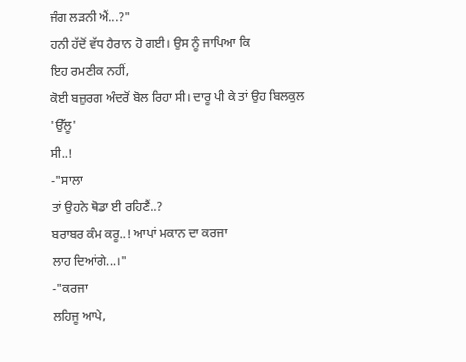ਜੰਗ ਲੜਨੀ ਐਂ...?"
ਹਨੀ ਹੱਦੋਂ ਵੱਧ ਹੈਰਾਨ ਹੋ ਗਈ। ਉਸ ਨੂੰ ਜਾਪਿਆ ਕਿ
ਇਹ ਰਮਣੀਕ ਨਹੀਂ,
ਕੋਈ ਬਜ਼ੁਰਗ ਅੰਦਰੋਂ ਬੋਲ ਰਿਹਾ ਸੀ। ਦਾਰੂ ਪੀ ਕੇ ਤਾਂ ਉਹ ਬਿਲਕੁਲ
'ਉੱਲੂ'
ਸੀ..!
-"ਸਾਲਾ
ਤਾਂ ਉਹਨੇ ਥੋਡਾ ਈ ਰਹਿਣੈਂ..?
ਬਰਾਬਰ ਕੰਮ ਕਰੂ..! ਆਪਾਂ ਮਕਾਨ ਦਾ ਕਰਜਾ
ਲਾਹ ਦਿਆਂਗੇ...।"
-"ਕਰਜਾ
ਲਹਿਜੂ ਆਪੇ,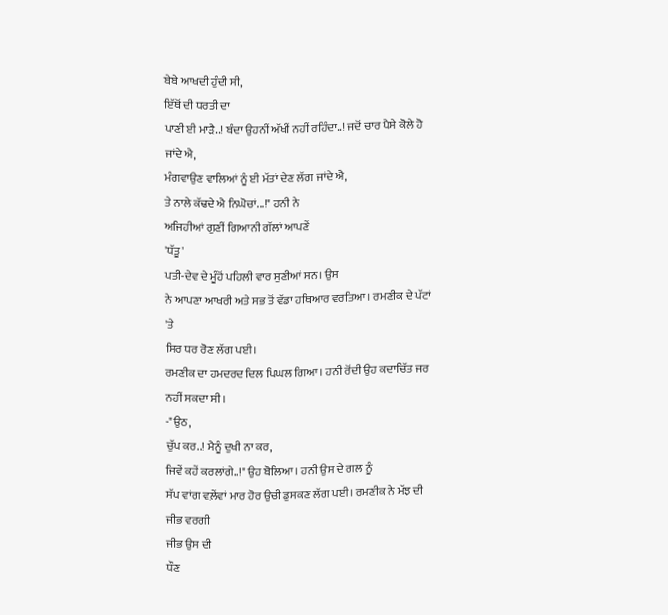ਬੇਬੇ ਆਖਦੀ ਹੁੰਦੀ ਸੀ,
ਇੱਥੋਂ ਦੀ ਧਰਤੀ ਦਾ
ਪਾਣੀ ਈ ਮਾੜੈ..! ਬੰਦਾ ਉਹਨੀਂ ਅੱਖੀਂ ਨਹੀਂ ਰਹਿੰਦਾ..! ਜਦੋਂ ਚਾਰ ਪੈਸੇ ਕੋਲੇ ਹੋ
ਜਾਂਦੇ ਐ,
ਮੰਗਵਾਉਣ ਵਾਲਿਆਂ ਨੂੰ ਈ ਮੱਤਾਂ ਦੇਣ ਲੱਗ ਜਾਂਦੇ ਐ,
ਤੇ ਨਾਲੇ ਕੱਢਦੇ ਐ ਨਿਘੋਚਾਂ...!" ਹਨੀ ਨੇ
ਅਜਿਹੀਆਂ ਗੁਣੀਂ ਗਿਆਨੀ ਗੱਲਾਂ ਆਪਣੇਂ
'ਧੱਤੂ'
ਪਤੀ-ਦੇਵ ਦੇ ਮੂੰਹੋਂ ਪਹਿਲੀ ਵਾਰ ਸੁਣੀਆਂ ਸਨ। ਉਸ
ਨੇ ਆਪਣਾ ਆਖਰੀ ਅਤੇ ਸਭ ਤੋਂ ਵੱਡਾ ਹਥਿਆਰ ਵਰਤਿਆ। ਰਮਣੀਕ ਦੇ ਪੱਟਾਂ
'ਤੇ
ਸਿਰ ਧਰ ਰੋਣ ਲੱਗ ਪਈ।
ਰਮਣੀਕ ਦਾ ਹਮਦਰਦ ਦਿਲ ਪਿਘਲ ਗਿਆ। ਹਨੀ ਰੋਂਦੀ ਉਹ ਕਦਾਚਿੱਤ ਜਰ ਨਹੀਂ ਸਕਦਾ ਸੀ।
-"ਉਠ,
ਚੁੱਪ ਕਰ..! ਮੈਨੂੰ ਦੁਖੀ ਨਾ ਕਰ,
ਜਿਵੇਂ ਕਹੇਂ ਕਰਲਾਂਗੇ..!" ਉਹ ਬੋਲਿਆ। ਹਨੀ ਉਸ ਦੇ ਗਲ ਨੂੰ
ਸੱਪ ਵਾਂਗ ਵਲ਼ੇਂਵਾਂ ਮਾਰ ਹੋਰ ਉਚੀ ਡੁਸਕਣ ਲੱਗ ਪਈ। ਰਮਣੀਕ ਨੇ ਮੱਝ ਦੀ ਜੀਭ ਵਰਗੀ
ਜੀਭ ਉਸ ਦੀ
ਧੌਣ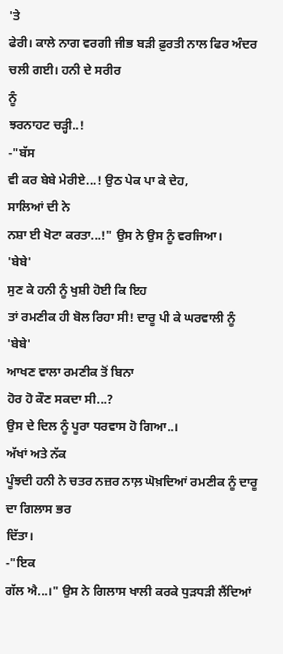'ਤੇ
ਫੇਰੀ। ਕਾਲੇ ਨਾਗ ਵਰਗੀ ਜੀਭ ਬੜੀ ਫ਼ੁਰਤੀ ਨਾਲ ਫਿਰ ਅੰਦਰ ਚਲੀ ਗਈ। ਹਨੀ ਦੇ ਸਰੀਰ
ਨੂੰ
ਝਰਨਾਹਟ ਚੜ੍ਹੀ..!
-"ਬੱਸ
ਵੀ ਕਰ ਬੇਬੇ ਮੇਰੀਏ...! ਉਠ ਪੇਕ ਪਾ ਕੇ ਦੇਹ,
ਸਾਲਿਆਂ ਦੀ ਨੇ
ਨਸ਼ਾ ਈ ਖੋਟਾ ਕਰਤਾ...!" ਉਸ ਨੇ ਉਸ ਨੂੰ ਵਰਜਿਆ।
'ਬੇਬੇ'
ਸੁਣ ਕੇ ਹਨੀ ਨੂੰ ਖੁਸ਼ੀ ਹੋਈ ਕਿ ਇਹ
ਤਾਂ ਰਮਣੀਕ ਹੀ ਬੋਲ ਰਿਹਾ ਸੀ! ਦਾਰੂ ਪੀ ਕੇ ਘਰਵਾਲੀ ਨੂੰ
'ਬੇਬੇ'
ਆਖਣ ਵਾਲਾ ਰਮਣੀਕ ਤੋਂ ਬਿਨਾ
ਹੋਰ ਹੋ ਕੌਣ ਸਕਦਾ ਸੀ...?
ਉਸ ਦੇ ਦਿਲ ਨੂੰ ਪੂਰਾ ਧਰਵਾਸ ਹੋ ਗਿਆ..।
ਅੱਖਾਂ ਅਤੇ ਨੱਕ
ਪੂੰਝਦੀ ਹਨੀ ਨੇ ਚਤਰ ਨਜ਼ਰ ਨਾਲ਼ ਘੋਖ਼ਦਿਆਂ ਰਮਣੀਕ ਨੂੰ ਦਾਰੂ ਦਾ ਗਿਲਾਸ ਭਰ
ਦਿੱਤਾ।
-"ਇਕ
ਗੱਲ ਐ...।" ਉਸ ਨੇ ਗਿਲਾਸ ਖਾਲੀ ਕਰਕੇ ਧੁੜਧੜੀ ਲੈਂਦਿਆਂ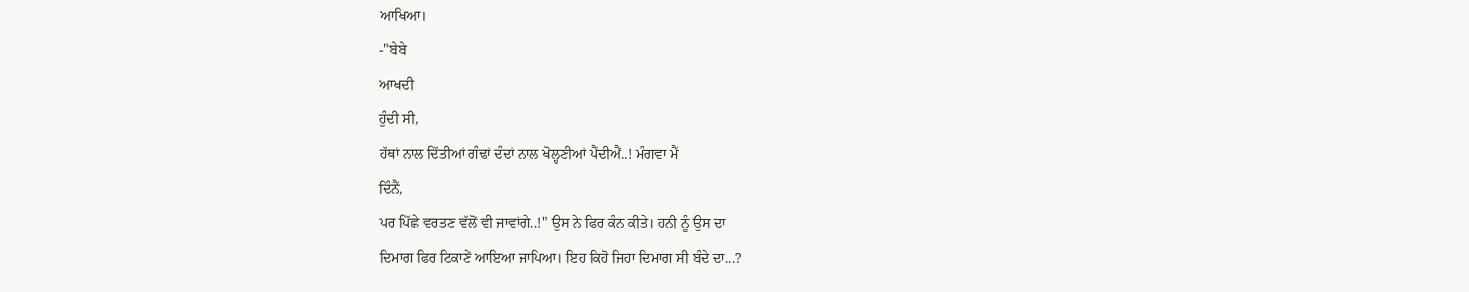ਆਖਿਆ।
-"ਬੇਬੇ
ਆਖਦੀ
ਹੁੰਦੀ ਸੀ,
ਹੱਥਾਂ ਨਾਲ ਦਿੱਤੀਆਂ ਗੰਢਾਂ ਦੰਦਾਂ ਨਾਲ ਖੋਲ੍ਹਣੀਆਂ ਪੈਂਦੀਐਂ..! ਮੰਗਵਾ ਮੈਂ
ਦਿੰਨੈਂ,
ਪਰ ਪਿੱਛੇ ਵਰਤਣ ਵੱਲੋਂ ਵੀ ਜਾਵਾਂਗੇ..!" ਉਸ ਨੇ ਫਿਰ ਕੰਨ ਕੀਤੇ। ਹਨੀ ਨੂੰ ਉਸ ਦਾ
ਦਿਮਾਗ ਫਿਰ ਟਿਕਾਣੇਂ ਆਇਆ ਜਾਪਿਆ। ਇਹ ਕਿਹੋ ਜਿਹਾ ਦਿਮਾਗ ਸੀ ਬੰਦੇ ਦਾ...?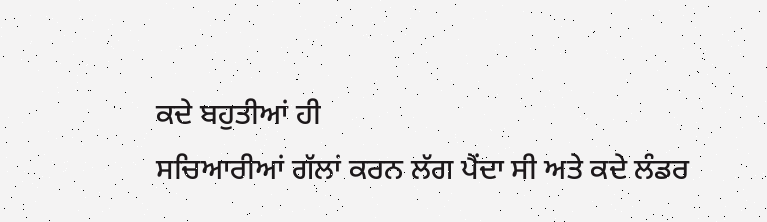ਕਦੇ ਬਹੁਤੀਆਂ ਹੀ
ਸਚਿਆਰੀਆਂ ਗੱਲਾਂ ਕਰਨ ਲੱਗ ਪੈਂਦਾ ਸੀ ਅਤੇ ਕਦੇ ਲੰਡਰ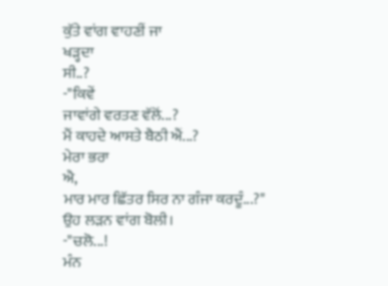ਕੁੱਤੇ ਵਾਂਗ ਵਾਹਣੀਂ ਜਾ
ਖੜ੍ਹਦਾ
ਸੀ..?
-"ਕਿਵੇਂ
ਜਾਵਾਂਗੇ ਵਰਤਣ ਵੱਲੋਂ...?
ਮੈਂ ਕਾਹਦੇ ਆਸਤੇ ਬੈਠੀ ਐਂ...?
ਮੇਰਾ ਭਰਾ
ਐ,
ਮਾਰ ਮਾਰ ਛਿੱਤਰ ਸਿਰ ਨਾ ਗੰਜਾ ਕਰਦੂੰ...?"
ਉਹ ਲੜਨ ਵਾਂਗ ਬੋਲੀ।
-"ਚਲੋ...!
ਮੰਨ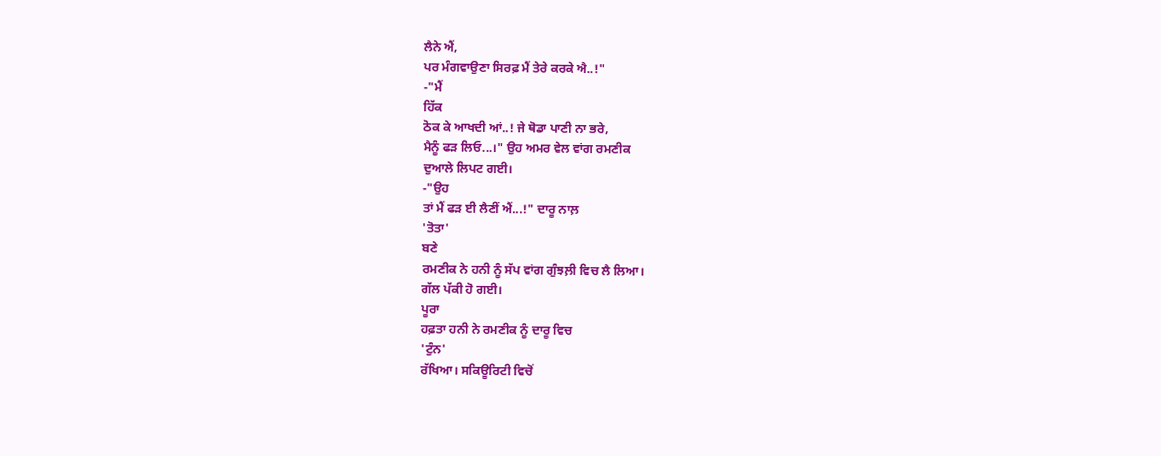ਲੈਨੇ ਐਂ,
ਪਰ ਮੰਗਵਾਉਣਾ ਸਿਰਫ਼ ਮੈਂ ਤੇਰੇ ਕਰਕੇ ਐ..!"
-"ਮੈਂ
ਹਿੱਕ
ਠੋਕ ਕੇ ਆਖਦੀ ਆਂ..! ਜੇ ਥੋਡਾ ਪਾਣੀ ਨਾ ਭਰੇ,
ਮੈਨੂੰ ਫੜ ਲਿਓ...।" ਉਹ ਅਮਰ ਵੇਲ ਵਾਂਗ ਰਮਣੀਕ
ਦੁਆਲੇ ਲਿਪਟ ਗਈ।
-"ਉਹ
ਤਾਂ ਮੈਂ ਫੜ ਈ ਲੈਣੀਂ ਐਂ...!" ਦਾਰੂ ਨਾਲ਼
'ਤੋਤਾ'
ਬਣੇ
ਰਮਣੀਕ ਨੇ ਹਨੀ ਨੂੰ ਸੱਪ ਵਾਂਗ ਗੁੰਝਲ਼ੀ ਵਿਚ ਲੈ ਲਿਆ।
ਗੱਲ ਪੱਕੀ ਹੋ ਗਈ।
ਪੂਰਾ
ਹਫ਼ਤਾ ਹਨੀ ਨੇ ਰਮਣੀਕ ਨੂੰ ਦਾਰੂ ਵਿਚ
'ਟੁੰਨ'
ਰੱਖਿਆ। ਸਕਿਊਰਿਟੀ ਵਿਚੋਂ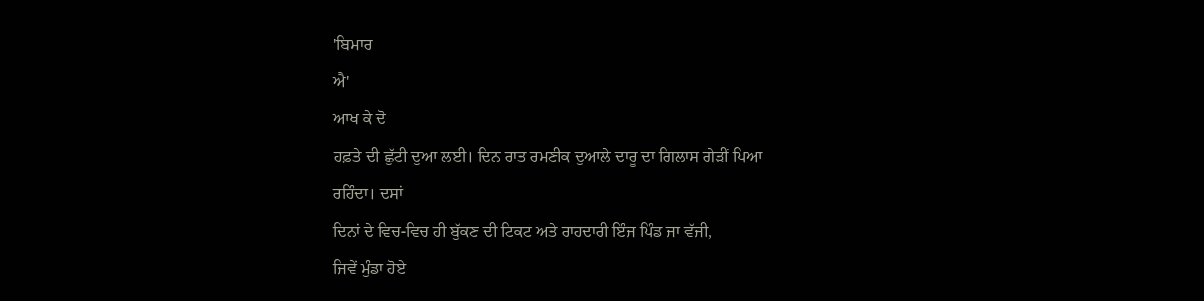'ਬਿਮਾਰ
ਐ'
ਆਖ ਕੇ ਦੋ
ਹਫ਼ਤੇ ਦੀ ਛੁੱਟੀ ਦੁਆ ਲਈ। ਦਿਨ ਰਾਤ ਰਮਣੀਕ ਦੁਆਲੇ ਦਾਰੂ ਦਾ ਗਿਲਾਸ ਗੇੜੀਂ ਪਿਆ
ਰਹਿੰਦਾ। ਦਸਾਂ
ਦਿਨਾਂ ਦੇ ਵਿਚ-ਵਿਚ ਹੀ ਬੁੱਕਣ ਦੀ ਟਿਕਟ ਅਤੇ ਰਾਹਦਾਰੀ ਇੰਜ ਪਿੰਡ ਜਾ ਵੱਜੀ,
ਜਿਵੇਂ ਮੁੰਡਾ ਹੋਏ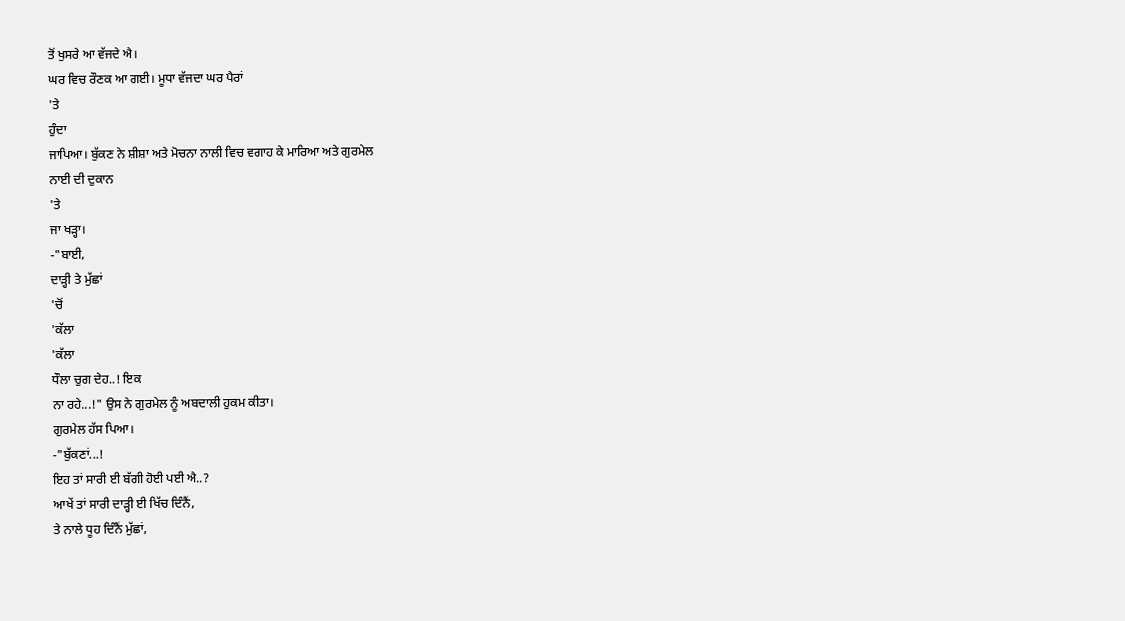ਤੋਂ ਖੁਸਰੇ ਆ ਵੱਜਦੇ ਐ।
ਘਰ ਵਿਚ ਰੌਣਕ ਆ ਗਈ। ਮੂਧਾ ਵੱਜਦਾ ਘਰ ਪੈਰਾਂ
'ਤੇ
ਹੁੰਦਾ
ਜਾਪਿਆ। ਬੁੱਕਣ ਨੇ ਸ਼ੀਸ਼ਾ ਅਤੇ ਮੋਚਨਾ ਨਾਲੀ ਵਿਚ ਵਗਾਹ ਕੇ ਮਾਰਿਆ ਅਤੇ ਗੁਰਮੇਲ
ਨਾਈ ਦੀ ਦੁਕਾਨ
'ਤੇ
ਜਾ ਖੜ੍ਹਾ।
-"ਬਾਈ,
ਦਾੜ੍ਹੀ ਤੇ ਮੁੱਛਾਂ
'ਚੋਂ
'ਕੱਲਾ
'ਕੱਲਾ
ਧੌਲਾ ਚੁਗ ਦੇਹ..! ਇਕ
ਨਾ ਰਹੇ...!" ਉਸ ਨੇ ਗੁਰਮੇਲ ਨੂੰ ਅਬਦਾਲੀ ਹੁਕਮ ਕੀਤਾ।
ਗੁਰਮੇਲ ਹੱਸ ਪਿਆ।
-"ਬੁੱਕਣਾਂ...!
ਇਹ ਤਾਂ ਸਾਰੀ ਈ ਬੱਗੀ ਹੋਈ ਪਈ ਐ..?
ਆਖੇਂ ਤਾਂ ਸਾਰੀ ਦਾੜ੍ਹੀ ਈ ਖਿੱਚ ਦਿੰਨੈਂ,
ਤੇ ਨਾਲੇ ਧੂਹ ਦਿੰਨੈਂ ਮੁੱਛਾਂ,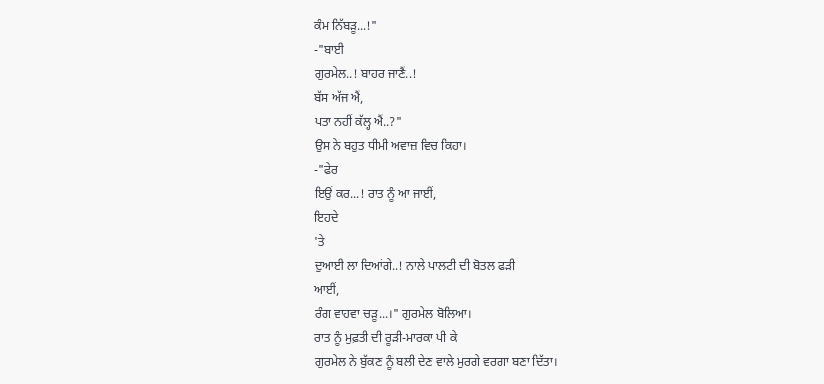ਕੰਮ ਨਿੱਬੜੂ...!"
-"ਬਾਈ
ਗੁਰਮੇਲ..! ਬਾਹਰ ਜਾਣੈਂ..!
ਬੱਸ ਅੱਜ ਐਂ,
ਪਤਾ ਨਹੀਂ ਕੱਲ੍ਹ ਐਂ..?"
ਉਸ ਨੇ ਬਹੁਤ ਧੀਮੀ ਅਵਾਜ਼ ਵਿਚ ਕਿਹਾ।
-"ਫੇਰ
ਇਉਂ ਕਰ...! ਰਾਤ ਨੂੰ ਆ ਜਾਈਂ,
ਇਹਦੇ
'ਤੇ
ਦੁਆਈ ਲਾ ਦਿਆਂਗੇ..! ਨਾਲੇ ਪਾਲਟੀ ਦੀ ਬੋਤਲ ਫੜੀ
ਆਈਂ,
ਰੰਗ ਵਾਹਵਾ ਚੜੂ...।" ਗੁਰਮੇਲ ਬੋਲਿਆ।
ਰਾਤ ਨੂੰ ਮੁਫ਼ਤੀ ਦੀ ਰੂੜੀ-ਮਾਰਕਾ ਪੀ ਕੇ
ਗੁਰਮੇਲ ਨੇ ਬੁੱਕਣ ਨੂੰ ਬਲੀ ਦੇਣ ਵਾਲੇ ਮੁਰਗੇ ਵਰਗਾ ਬਣਾ ਦਿੱਤਾ।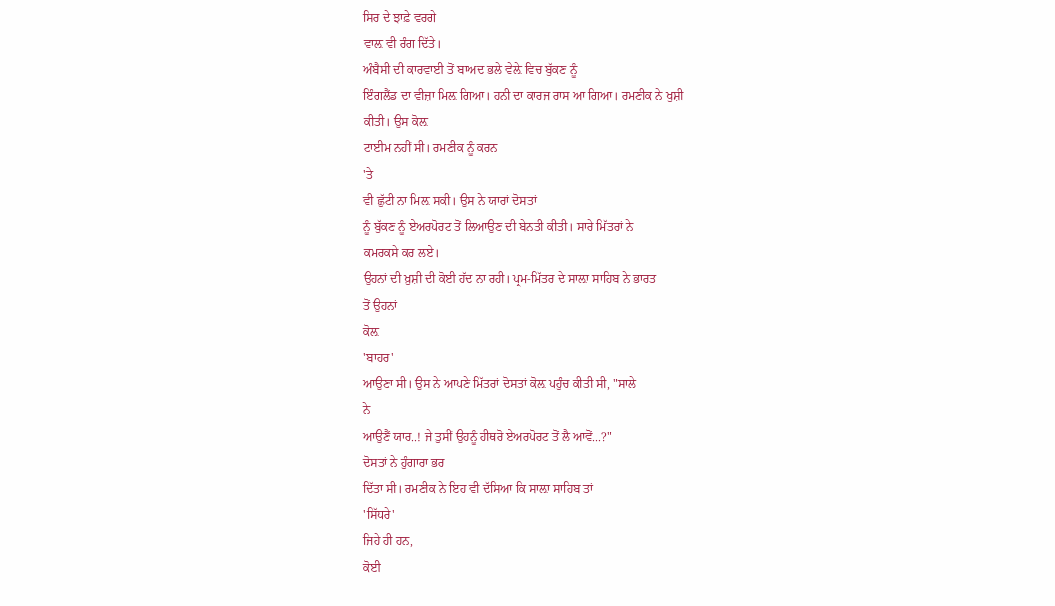ਸਿਰ ਦੇ ਝਾਫ਼ੇ ਵਰਗੇ
ਵਾਲ਼ ਵੀ ਰੰਗ ਦਿੱਤੇ।
ਅੰਬੈਸੀ ਦੀ ਕਾਰਵਾਈ ਤੋਂ ਬਾਅਦ ਭਲੇ ਵੇਲ਼ੇ ਵਿਚ ਬੁੱਕਣ ਨੂੰ
ਇੰਗਲੈਂਡ ਦਾ ਵੀਜ਼ਾ ਮਿਲ਼ ਗਿਆ। ਹਨੀ ਦਾ ਕਾਰਜ ਰਾਸ ਆ ਗਿਆ। ਰਮਣੀਕ ਨੇ ਖੁਸ਼ੀ
ਕੀਤੀ। ਉਸ ਕੋਲ਼
ਟਾਈਮ ਨਹੀਂ ਸੀ। ਰਮਣੀਕ ਨੂੰ ਕਰਨ
'ਤੇ
ਵੀ ਛੁੱਟੀ ਨਾ ਮਿਲ਼ ਸਕੀ। ਉਸ ਨੇ ਯਾਰਾਂ ਦੋਸਤਾਂ
ਨੂੰ ਬੁੱਕਣ ਨੂੰ ਏਅਰਪੋਰਟ ਤੋਂ ਲਿਆਉਣ ਦੀ ਬੇਨਤੀ ਕੀਤੀ। ਸਾਰੇ ਮਿੱਤਰਾਂ ਨੇ
ਕਮਰਕਸੇ ਕਰ ਲਏ।
ਉਹਨਾਂ ਦੀ ਖ਼ੁਸ਼ੀ ਦੀ ਕੋਈ ਹੱਦ ਨਾ ਰਹੀ। ਪ੍ਰਮ-ਮਿੱਤਰ ਦੇ ਸਾਲ਼ਾ ਸਾਹਿਬ ਨੇ ਭਾਰਤ
ਤੋਂ ਉਹਨਾਂ
ਕੋਲ਼
'ਬਾਹਰ'
ਆਉਣਾ ਸੀ। ਉਸ ਨੇ ਆਪਣੇ ਮਿੱਤਰਾਂ ਦੋਸਤਾਂ ਕੋਲ਼ ਪਹੁੰਚ ਕੀਤੀ ਸੀ, "ਸਾਲੇ
ਨੇ
ਆਉਣੈਂ ਯਾਰ..! ਜੇ ਤੁਸੀਂ ਉਹਨੂੰ ਹੀਥਰੋ ਏਅਰਪੋਰਟ ਤੋਂ ਲੈ ਆਵੋਂ...?"
ਦੋਸਤਾਂ ਨੇ ਹੁੰਗਾਰਾ ਭਰ
ਦਿੱਤਾ ਸੀ। ਰਮਣੀਕ ਨੇ ਇਹ ਵੀ ਦੱਸਿਆ ਕਿ ਸਾਲ਼ਾ ਸਾਹਿਬ ਤਾਂ
'ਸਿੱਧਰੇ'
ਜਿਹੇ ਹੀ ਹਨ,
ਕੋਈ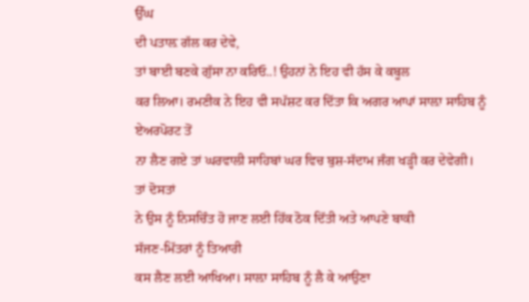ਉੱਘ
ਦੀ ਪਤਾਲ਼ ਗੱਲ ਕਰ ਦੇਵੇ,
ਤਾਂ ਬਾਈ ਬਣਕੇ ਗੁੱਸਾ ਨਾ ਕਰਿਓ..! ਉਹਨਾਂ ਨੇ ਇਹ ਵੀ ਹੱਸ ਕੇ ਕਬੂਲ
ਕਰ ਲਿਆ। ਰਮਣੀਕ ਨੇ ਇਹ ਵੀ ਸਪੱਸ਼ਟ ਕਰ ਦਿੱਤਾ ਕਿ ਅਗਰ ਆਪਾਂ ਸਾਲ਼ਾ ਸਾਹਿਬ ਨੂੰ
ਏਅਰਪੋਰਟ ਤੋਂ
ਨਾ ਲੈਣ ਗਏ ਤਾਂ ਘਰਵਾਲੀ ਸਾਹਿਬਾਂ ਘਰ ਵਿਚ ਬੁਸ਼-ਸੱਦਾਮ ਜੰਗ ਖੜ੍ਹੀ ਕਰ ਦੇਵੇਗੀ।
ਤਾਂ ਦੋਸਤਾਂ
ਨੇ ਉਸ ਨੂੰ ਨਿਸਚਿੰਤ ਹੋ ਜਾਣ ਲਈ ਹਿੱਕ ਠੋਕ ਦਿੱਤੀ ਅਤੇ ਆਪਣੇ ਬਾਕੀ
ਸੱਜਣ-ਮਿੱਤਰਾਂ ਨੂੰ ਤਿਆਰੀ
ਕਸ ਲੈਣ ਲਈ ਆਖਿਆ। ਸਾਲ਼ਾ ਸਾਹਿਬ ਨੂੰ ਲੈ ਕੇ ਆਉਣਾ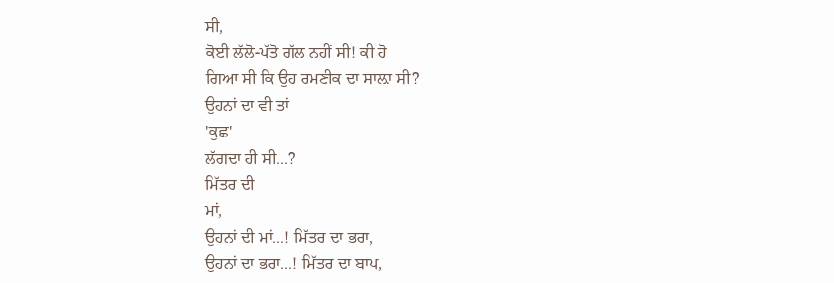ਸੀ,
ਕੋਈ ਲੱਲੋ-ਪੱਤੋ ਗੱਲ ਨਹੀਂ ਸੀ! ਕੀ ਹੋ
ਗਿਆ ਸੀ ਕਿ ਉਹ ਰਮਣੀਕ ਦਾ ਸਾਲ਼ਾ ਸੀ?
ਉਹਨਾਂ ਦਾ ਵੀ ਤਾਂ
'ਕੁਛ'
ਲੱਗਦਾ ਹੀ ਸੀ...?
ਮਿੱਤਰ ਦੀ
ਮਾਂ,
ਉਹਨਾਂ ਦੀ ਮਾਂ...! ਮਿੱਤਰ ਦਾ ਭਰਾ,
ਉਹਨਾਂ ਦਾ ਭਰਾ...! ਮਿੱਤਰ ਦਾ ਬਾਪ,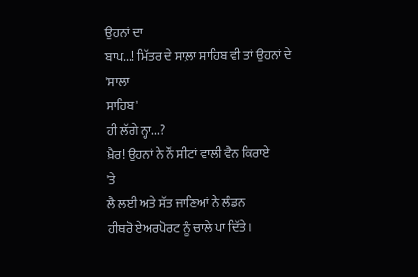ਉਹਨਾਂ ਦਾ
ਬਾਪ...! ਮਿੱਤਰ ਦੇ ਸਾਲ਼ਾ ਸਾਹਿਬ ਵੀ ਤਾਂ ਉਹਨਾਂ ਦੇ
'ਸਾਲਾ
ਸਾਹਿਬ'
ਹੀ ਲੱਗੇ ਨ੍ਹਾ...?
ਖ਼ੈਰ! ਉਹਨਾਂ ਨੇ ਨੌਂ ਸੀਟਾਂ ਵਾਲੀ ਵੈਨ ਕਿਰਾਏ
'ਤੇ
ਲੈ ਲਈ ਅਤੇ ਸੱਤ ਜਾਣਿਆਂ ਨੇ ਲੰਡਨ
ਹੀਥਰੋ ਏਅਰਪੋਰਟ ਨੂੰ ਚਾਲੇ ਪਾ ਦਿੱਤੇ।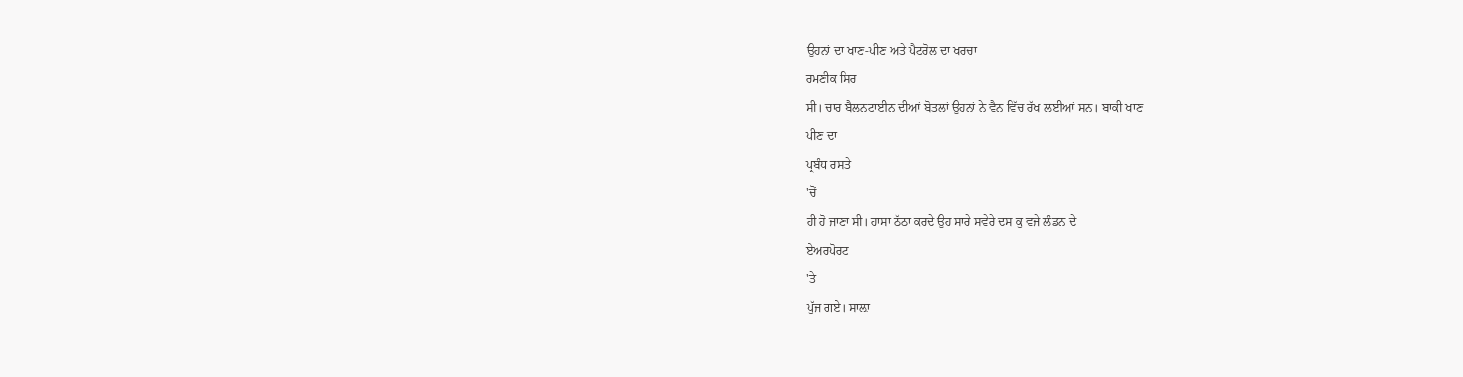ਉਹਨਾਂ ਦਾ ਖਾਣ-ਪੀਣ ਅਤੇ ਪੈਟਰੋਲ ਦਾ ਖਰਚਾ
ਰਮਣੀਕ ਸਿਰ
ਸੀ। ਚਾਰ ਬੈਲਨਟਾਈਨ ਦੀਆਂ ਬੋਤਲਾਂ ਉਹਨਾਂ ਨੇ ਵੈਨ ਵਿੱਚ ਰੱਖ ਲਈਆਂ ਸਨ। ਬਾਕੀ ਖਾਣ
ਪੀਣ ਦਾ
ਪ੍ਰਬੰਧ ਰਸਤੇ
'ਚੋਂ
ਹੀ ਹੋ ਜਾਣਾ ਸੀ। ਹਾਸਾ ਠੱਠਾ ਕਰਦੇ ਉਹ ਸਾਰੇ ਸਵੇਰੇ ਦਸ ਕੁ ਵਜੇ ਲੰਡਨ ਦੇ
ਏਅਰਪੋਰਟ
'ਤੇ
ਪੁੱਜ ਗਏ। ਸਾਲ਼ਾ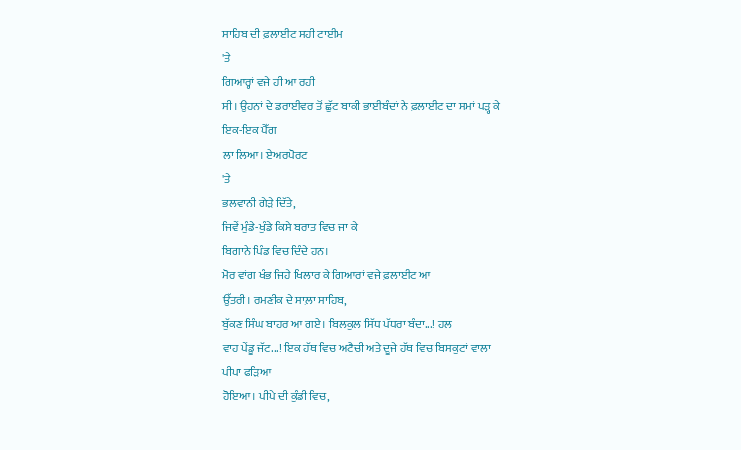ਸਾਹਿਬ ਦੀ ਫ਼ਲਾਈਟ ਸਹੀ ਟਾਈਮ
'ਤੇ
ਗਿਆਰ੍ਹਾਂ ਵਜੇ ਹੀ ਆ ਰਹੀ
ਸੀ। ਉਹਨਾਂ ਦੇ ਡਰਾਈਵਰ ਤੋਂ ਛੁੱਟ ਬਾਕੀ ਭਾਈਬੰਦਾਂ ਨੇ ਫ਼ਲਾਈਟ ਦਾ ਸਮਾਂ ਪੜ੍ਹ ਕੇ
ਇਕ-ਇਕ ਪੈੱਗ
ਲਾ ਲਿਆ। ਏਅਰਪੋਰਟ
'ਤੇ
ਭਲਵਾਨੀ ਗੇੜੇ ਦਿੱਤੇ,
ਜਿਵੇਂ ਮੁੰਡੇ-ਖੁੰਡੇ ਕਿਸੇ ਬਰਾਤ ਵਿਚ ਜਾ ਕੇ
ਬਿਗਾਨੇ ਪਿੰਡ ਵਿਚ ਦਿੰਦੇ ਹਨ।
ਮੋਰ ਵਾਂਗ ਖੰਭ ਜਿਹੇ ਖਿਲਾਰ ਕੇ ਗਿਆਰਾਂ ਵਜੇ ਫ਼ਲਾਈਟ ਆ
ਉੱਤਰੀ। ਰਮਣੀਕ ਦੇ ਸਾਲ਼ਾ ਸਾਹਿਬ,
ਬੁੱਕਣ ਸਿੰਘ ਬਾਹਰ ਆ ਗਏ। ਬਿਲਕੁਲ ਸਿੱਧ ਪੱਧਰਾ ਬੰਦਾ...! ਹਲ
ਵਾਹ ਪੇਂਡੂ ਜੱਟ...! ਇਕ ਹੱਥ ਵਿਚ ਅਟੈਚੀ ਅਤੇ ਦੂਜੇ ਹੱਥ ਵਿਚ ਬਿਸਕੁਟਾਂ ਵਾਲਾ
ਪੀਪਾ ਫੜਿਆ
ਹੋਇਆ। ਪੀਪੇ ਦੀ ਕੁੰਡੀ ਵਿਚ,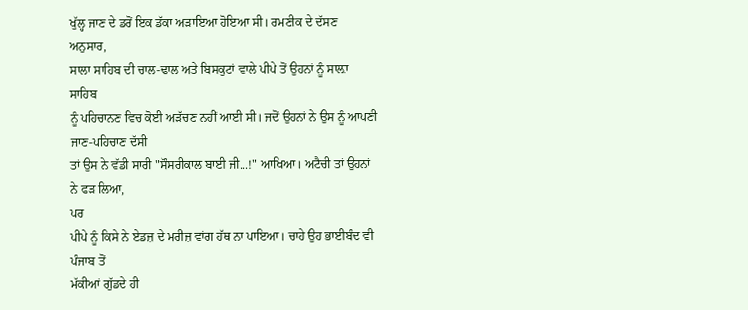ਖੁੱਲ੍ਹ ਜਾਣ ਦੇ ਡਰੋਂ ਇਕ ਡੱਕਾ ਅੜਾਇਆ ਹੋਇਆ ਸੀ। ਰਮਣੀਕ ਦੇ ਦੱਸਣ
ਅਨੁਸਾਰ,
ਸਾਲਾ ਸਾਹਿਬ ਦੀ ਚਾਲ-ਢਾਲ ਅਤੇ ਬਿਸਕੁਟਾਂ ਵਾਲੇ ਪੀਪੇ ਤੋਂ ਉਹਨਾਂ ਨੂੰ ਸਾਲ਼ਾ
ਸਾਹਿਬ
ਨੂੰ ਪਹਿਚਾਨਣ ਵਿਚ ਕੋਈ ਅੜੱਚਣ ਨਹੀਂ ਆਈ ਸੀ। ਜਦੋਂ ਉਹਨਾਂ ਨੇ ਉਸ ਨੂੰ ਆਪਣੀ
ਜਾਣ-ਪਹਿਚਾਣ ਦੱਸੀ
ਤਾਂ ਉਸ ਨੇ ਵੱਡੀ ਸਾਰੀ "ਸੌਸਰੀਕਾਲ ਬਾਈ ਜੀ...!" ਆਖਿਆ। ਅਟੈਚੀ ਤਾਂ ਉਹਨਾਂ
ਨੇ ਫੜ ਲਿਆ,
ਪਰ
ਪੀਪੇ ਨੂੰ ਕਿਸੇ ਨੇ ਏਡਜ਼ ਦੇ ਮਰੀਜ਼ ਵਾਂਗ ਹੱਥ ਨਾ ਪਾਇਆ। ਚਾਹੇ ਉਹ ਭਾਈਬੰਦ ਵੀ
ਪੰਜਾਬ ਤੋਂ
ਮੱਕੀਆਂ ਗੁੱਡਦੇ ਹੀ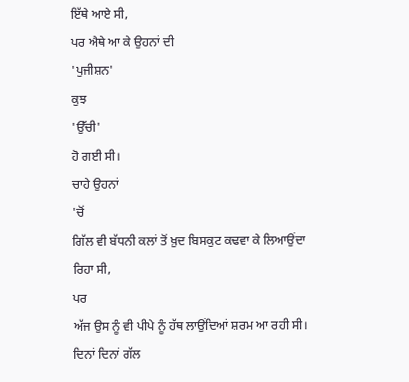ਇੱਥੇ ਆਏ ਸੀ,
ਪਰ ਐਥੇ ਆ ਕੇ ਉਹਨਾਂ ਦੀ
'ਪੁਜੀਸ਼ਨ'
ਕੁਝ
'ਉੱਚੀ'
ਹੋ ਗਈ ਸੀ।
ਚਾਹੇ ਉਹਨਾਂ
'ਚੋਂ
ਗਿੱਲ ਵੀ ਬੱਧਨੀ ਕਲਾਂ ਤੋਂ ਖ਼ੁਦ ਬਿਸਕੁਟ ਕਢਵਾ ਕੇ ਲਿਆਉਂਦਾ ਰਿਹਾ ਸੀ,
ਪਰ
ਅੱਜ ਉਸ ਨੂੰ ਵੀ ਪੀਪੇ ਨੂੰ ਹੱਥ ਲਾਉਂਦਿਆਂ ਸ਼ਰਮ ਆ ਰਹੀ ਸੀ। ਦਿਨਾਂ ਦਿਨਾਂ ਗੱਲ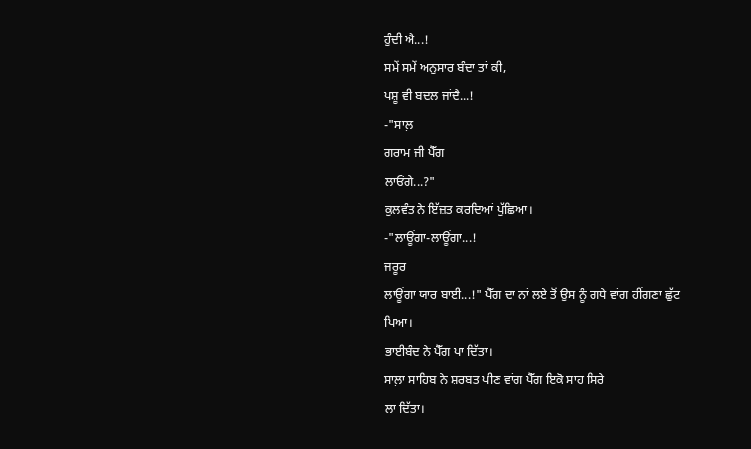ਹੁੰਦੀ ਐ...!
ਸਮੇਂ ਸਮੇਂ ਅਨੁਸਾਰ ਬੰਦਾ ਤਾਂ ਕੀ,
ਪਸ਼ੂ ਵੀ ਬਦਲ ਜਾਂਦੈ...!
-"ਸਾਲ਼
ਗਰਾਮ ਜੀ ਪੈੱਗ
ਲਾਓਂਗੇ...?"
ਕੁਲਵੰਤ ਨੇ ਇੱਜ਼ਤ ਕਰਦਿਆਂ ਪੁੱਛਿਆ।
-"ਲਾਊਂਗਾ-ਲਾਊਂਗਾ...!
ਜਰੂਰ
ਲਾਊਂਗਾ ਯਾਰ ਬਾਈ...!" ਪੈੱਗ ਦਾ ਨਾਂ ਲਏ ਤੋਂ ਉਸ ਨੂੰ ਗਧੇ ਵਾਂਗ ਹੀਂਗਣਾ ਛੁੱਟ
ਪਿਆ।
ਭਾਈਬੰਦ ਨੇ ਪੈੱਗ ਪਾ ਦਿੱਤਾ।
ਸਾਲ਼ਾ ਸਾਹਿਬ ਨੇ ਸ਼ਰਬਤ ਪੀਣ ਵਾਂਗ ਪੈੱਗ ਇਕੋ ਸਾਹ ਸਿਰੇ
ਲਾ ਦਿੱਤਾ।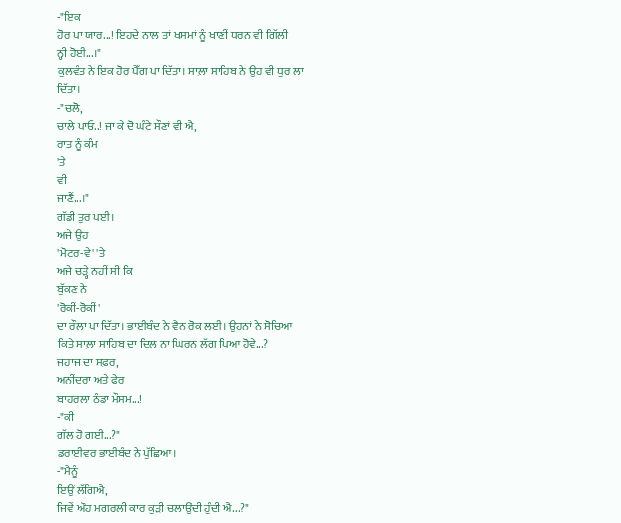-"ਇਕ
ਹੋਰ ਪਾ ਯਾਰ...! ਇਹਦੇ ਨਾਲ ਤਾਂ ਖਸਮਾਂ ਨੂੰ ਖਾਣੀਂ ਧਰਨ ਵੀ ਗਿੱਲੀ
ਨ੍ਹੀ ਹੋਈ...।"
ਕੁਲਵੰਤ ਨੇ ਇਕ ਹੋਰ ਪੈੱਗ ਪਾ ਦਿੱਤਾ। ਸਾਲ਼ਾ ਸਾਹਿਬ ਨੇ ਉਹ ਵੀ ਧੁਰ ਲਾ
ਦਿੱਤਾ।
-"ਚਲੋ,
ਚਾਲੇ ਪਾਓ..! ਜਾ ਕੇ ਦੋ ਘੰਟੇ ਸੌਣਾਂ ਵੀ ਐ,
ਰਾਤ ਨੂੰ ਕੰਮ
'ਤੇ
ਵੀ
ਜਾਣੈਂ...।"
ਗੱਡੀ ਤੁਰ ਪਈ।
ਅਜੇ ਉਹ
'ਮੋਟਰ-ਵੇ' 'ਤੇ
ਅਜੇ ਚੜ੍ਹੇ ਨਹੀਂ ਸੀ ਕਿ
ਬੁੱਕਣ ਨੇ
'ਰੋਕੀਂ-ਰੋਕੀਂ'
ਦਾ ਰੌਲਾ ਪਾ ਦਿੱਤਾ। ਭਾਈਬੰਦ ਨੇ ਵੈਨ ਰੋਕ ਲਈ। ਉਹਨਾਂ ਨੇ ਸੋਚਿਆ
ਕਿਤੇ ਸਾਲ਼ਾ ਸਾਹਿਬ ਦਾ ਦਿਲ ਨਾ ਘਿਰਨ ਲੱਗ ਪਿਆ ਹੋਵੇ...?
ਜਹਾਜ ਦਾ ਸਫ਼ਰ,
ਅਨੀਂਦਰਾ ਅਤੇ ਫੇਰ
ਬਾਹਰਲਾ ਠੰਡਾ ਮੌਸਮ...!
-"ਕੀ
ਗੱਲ ਹੋ ਗਈ...?"
ਡਰਾਈਵਰ ਭਾਈਬੰਦ ਨੇ ਪੁੱਛਿਆ।
-"ਮੈਨੂੰ
ਇਉਂ ਲੱਗਿਐ,
ਜਿਵੇਂ ਔਹ ਮਗਰਲੀ ਕਾਰ ਕੁੜੀ ਚਲਾਉਂਦੀ ਹੁੰਦੀ ਐ...?"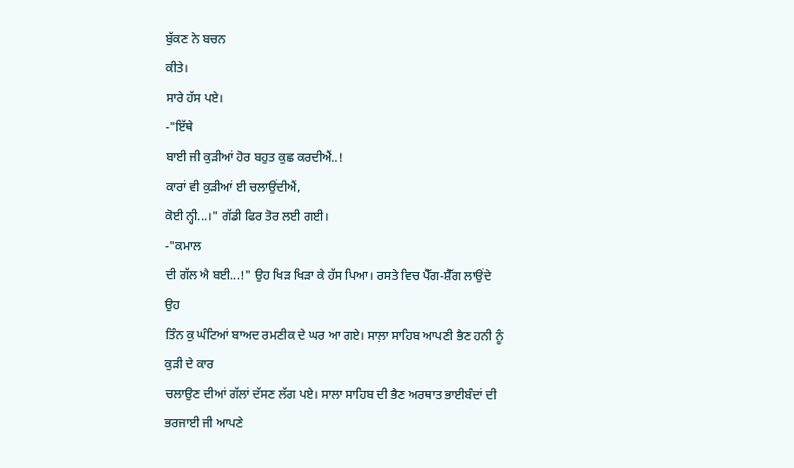ਬੁੱਕਣ ਨੇ ਬਚਨ
ਕੀਤੇ।
ਸਾਰੇ ਹੱਸ ਪਏ।
-"ਇੱਥੇ
ਬਾਈ ਜੀ ਕੁੜੀਆਂ ਹੋਰ ਬਹੁਤ ਕੁਛ ਕਰਦੀਐਂ..!
ਕਾਰਾਂ ਵੀ ਕੁੜੀਆਂ ਈ ਚਲਾਉਂਦੀਐਂ,
ਕੋਈ ਨ੍ਹੀ...।" ਗੱਡੀ ਫਿਰ ਤੋਰ ਲਈ ਗਈ।
-"ਕਮਾਲ
ਦੀ ਗੱਲ ਐ ਬਈ...!" ਉਹ ਖਿੜ ਖਿੜਾ ਕੇ ਹੱਸ ਪਿਆ। ਰਸਤੇ ਵਿਚ ਪੈੱਗ-ਸ਼ੈੱਗ ਲਾਉਂਦੇ
ਉਹ
ਤਿੰਨ ਕੁ ਘੰਟਿਆਂ ਬਾਅਦ ਰਮਣੀਕ ਦੇ ਘਰ ਆ ਗਏ। ਸਾਲ਼ਾ ਸਾਹਿਬ ਆਪਣੀ ਭੈਣ ਹਨੀ ਨੂੰ
ਕੁੜੀ ਦੇ ਕਾਰ
ਚਲਾਉਣ ਦੀਆਂ ਗੱਲਾਂ ਦੱਸਣ ਲੱਗ ਪਏ। ਸਾਲਾ ਸਾਹਿਬ ਦੀ ਭੈਣ ਅਰਥਾਤ ਭਾਈਬੰਦਾਂ ਦੀ
ਭਰਜਾਈ ਜੀ ਆਪਣੇ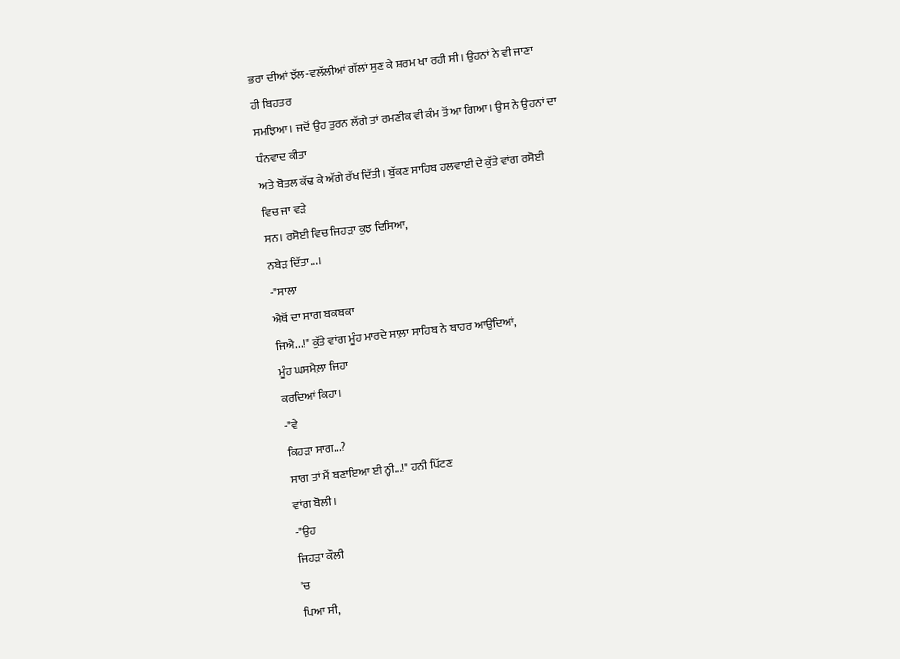ਭਰਾ ਦੀਆਂ ਝੱਲ-ਵਲੱਲੀਆਂ ਗੱਲਾਂ ਸੁਣ ਕੇ ਸ਼ਰਮ ਖਾ ਰਹੀ ਸੀ। ਉਹਨਾਂ ਨੇ ਵੀ ਜਾਣਾ
ਹੀ ਬਿਹਤਰ
ਸਮਝਿਆ। ਜਦੋਂ ਉਹ ਤੁਰਨ ਲੱਗੇ ਤਾਂ ਰਮਣੀਕ ਵੀ ਕੰਮ ਤੋਂ ਆ ਗਿਆ। ਉਸ ਨੇ ਉਹਨਾਂ ਦਾ
ਧੰਨਵਾਦ ਕੀਤਾ
ਅਤੇ ਬੋਤਲ ਕੱਢ ਕੇ ਅੱਗੇ ਰੱਖ ਦਿੱਤੀ। ਬੁੱਕਣ ਸਾਹਿਬ ਹਲਵਾਈ ਦੇ ਕੁੱਤੇ ਵਾਂਗ ਰਸੋਈ
ਵਿਚ ਜਾ ਵੜੇ
ਸਨ। ਰਸੋਈ ਵਿਚ ਜਿਹੜਾ ਕੁਝ ਦਿਸਿਆ,
ਨਬੇੜ ਦਿੱਤਾ...।
-"ਸਾਲਾ
ਐਥੋਂ ਦਾ ਸਾਗ ਬਕਬਕਾ
ਜਿਐ...!" ਕੁੱਤੇ ਵਾਂਗ ਮੂੰਹ ਮਾਰਦੇ ਸਾਲ਼ਾ ਸਾਹਿਬ ਨੇ ਬਾਹਰ ਆਉਂਦਿਆਂ,
ਮੂੰਹ ਘਸਮੈਲ਼ਾ ਜਿਹਾ
ਕਰਦਿਆਂ ਕਿਹਾ।
-"ਵੇ
ਕਿਹੜਾ ਸਾਗ...?
ਸਾਗ ਤਾਂ ਮੈਂ ਬਣਾਇਆ ਈ ਨ੍ਹੀ...!" ਹਨੀ ਪਿੱਟਣ
ਵਾਂਗ ਬੋਲੀ।
-"ਉਹ
ਜਿਹੜਾ ਕੌਲੀ
'ਚ
ਪਿਆ ਸੀ,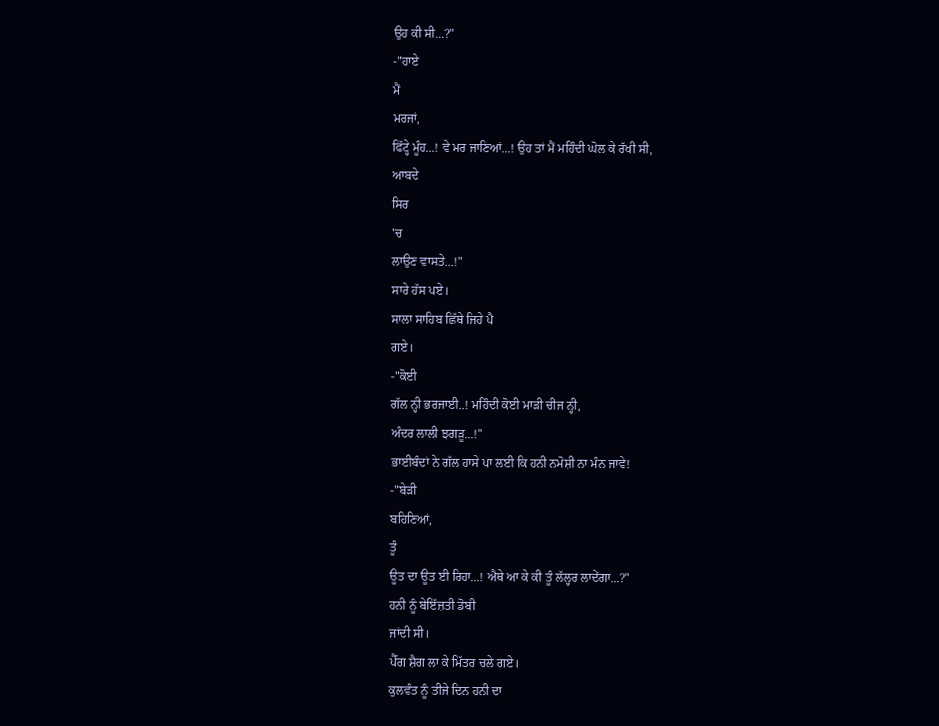ਉਹ ਕੀ ਸੀ...?"
-"ਹਾਏ
ਮੈਂ
ਮਰਜਾਂ,
ਫਿੱਟ੍ਹੇ ਮੂੰਹ...! ਵੇ ਮਰ ਜਾਣਿਆਂ...! ਉਹ ਤਾਂ ਮੈਂ ਮਹਿੰਦੀ ਘੋਲ ਕੇ ਰੱਖੀ ਸੀ,
ਆਬਦੇ
ਸਿਰ
'ਚ
ਲਾਉਣ ਵਾਸਤੇ...!"
ਸਾਰੇ ਹੱਸ ਪਏ।
ਸਾਲਾ ਸਾਹਿਬ ਛਿੱਥੇ ਜਿਹੇ ਪੈ
ਗਏ।
-"ਕੋਈ
ਗੱਲ ਨ੍ਹੀ ਭਰਜਾਈ..! ਮਹਿੰਦੀ ਕੋਈ ਮਾੜੀ ਚੀਜ ਨ੍ਹੀ,
ਅੰਦਰ ਲਾਲੀ ਝਗੜੂ...!"
ਭਾਈਬੰਦਾਂ ਨੇ ਗੱਲ ਹਾਸੇ ਪਾ ਲਈ ਕਿ ਹਨੀ ਨਮੋਸ਼ੀ ਨਾ ਮੰਨ ਜਾਵੇ!
-"ਬੇੜੀ
ਬਹਿਣਿਆਂ,
ਤੂੰ
ਊਤ ਦਾ ਊਤ ਈ ਰਿਹਾ...! ਐਥੇ ਆ ਕੇ ਕੀ ਤੂੰ ਲੱਲ੍ਹਰ ਲਾਦੇਂਗਾ...?"
ਹਨੀ ਨੂੰ ਬੇਇੱਜ਼ਤੀ ਡੋਬੀ
ਜਾਂਦੀ ਸੀ।
ਪੈੱਗ ਸ਼ੈਗ ਲਾ ਕੇ ਮਿੱਤਰ ਚਲੇ ਗਏ।
ਕੁਲਵੰਤ ਨੂੰ ਤੀਜੇ ਦਿਨ ਹਨੀ ਦਾ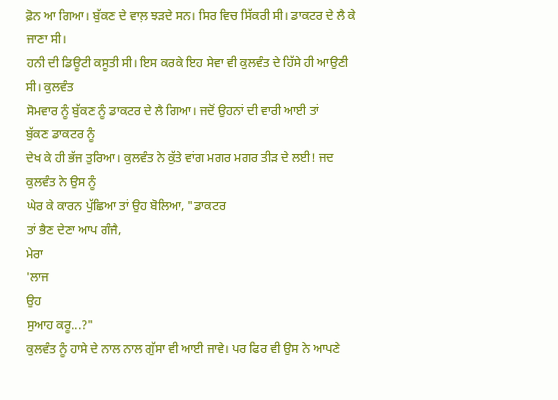ਫ਼ੋਨ ਆ ਗਿਆ। ਬੁੱਕਣ ਦੇ ਵਾਲ਼ ਝੜਦੇ ਸਨ। ਸਿਰ ਵਿਚ ਸਿੱਕਰੀ ਸੀ। ਡਾਕਟਰ ਦੇ ਲੈ ਕੇ
ਜਾਣਾ ਸੀ।
ਹਨੀ ਦੀ ਡਿਊਟੀ ਕਸੂਤੀ ਸੀ। ਇਸ ਕਰਕੇ ਇਹ ਸੇਵਾ ਵੀ ਕੁਲਵੰਤ ਦੇ ਹਿੱਸੇ ਹੀ ਆਉਣੀ
ਸੀ। ਕੁਲਵੰਤ
ਸੋਮਵਾਰ ਨੂੰ ਬੁੱਕਣ ਨੂੰ ਡਾਕਟਰ ਦੇ ਲੈ ਗਿਆ। ਜਦੋਂ ਉਹਨਾਂ ਦੀ ਵਾਰੀ ਆਈ ਤਾਂ
ਬੁੱਕਣ ਡਾਕਟਰ ਨੂੰ
ਦੇਖ ਕੇ ਹੀ ਭੱਜ ਤੁਰਿਆ। ਕੁਲਵੰਤ ਨੇ ਕੁੱਤੇ ਵਾਂਗ ਮਗਰ ਮਗਰ ਤੀੜ ਦੇ ਲਈ! ਜਦ
ਕੁਲਵੰਤ ਨੇ ਉਸ ਨੂੰ
ਘੇਰ ਕੇ ਕਾਰਨ ਪੁੱਛਿਆ ਤਾਂ ਉਹ ਬੋਲਿਆ, "ਡਾਕਟਰ
ਤਾਂ ਭੈਣ ਦੇਣਾ ਆਪ ਗੰਜੈ,
ਮੇਰਾ
'ਲਾਜ
ਉਹ
ਸੁਆਹ ਕਰੂ...?"
ਕੁਲਵੰਤ ਨੂੰ ਹਾਸੇ ਦੇ ਨਾਲ ਨਾਲ ਗੁੱਸਾ ਵੀ ਆਈ ਜਾਵੇ। ਪਰ ਫਿਰ ਵੀ ਉਸ ਨੇ ਆਪਣੇ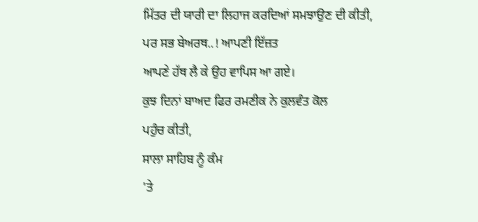ਮਿੱਤਰ ਦੀ ਯਾਰੀ ਦਾ ਲਿਹਾਜ ਕਰਦਿਆਂ ਸਮਝਾਉਣ ਦੀ ਕੀਤੀ,
ਪਰ ਸਭ ਬੇਅਰਥ..! ਆਪਣੀ ਇੱਜ਼ਤ
ਆਪਣੇ ਹੱਥ ਲੈ ਕੇ ਉਹ ਵਾਪਿਸ ਆ ਗਏ।
ਕੁਝ ਦਿਨਾਂ ਬਾਅਦ ਫਿਰ ਰਮਣੀਕ ਨੇ ਕੁਲਵੰਤ ਕੋਲ
ਪਹੁੰਚ ਕੀਤੀ,
ਸਾਲਾ ਸਾਹਿਬ ਨੂੰ ਕੰਮ
'ਤੇ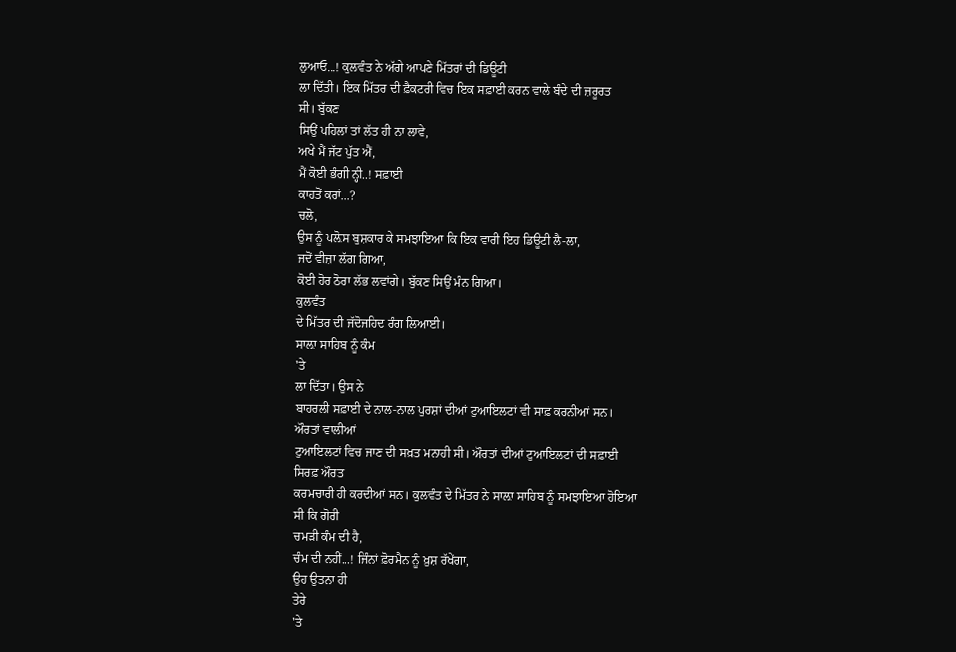ਲੁਆਓ...! ਕੁਲਵੰਤ ਨੇ ਅੱਗੇ ਆਪਣੇ ਮਿੱਤਰਾਂ ਦੀ ਡਿਊਟੀ
ਲਾ ਦਿੱਤੀ। ਇਕ ਮਿੱਤਰ ਦੀ ਫ਼ੈਕਟਰੀ ਵਿਚ ਇਕ ਸਫ਼ਾਈ ਕਰਨ ਵਾਲੇ ਬੰਦੇ ਦੀ ਜ਼ਰੂਰਤ
ਸੀ। ਬੁੱਕਣ
ਸਿਉਂ ਪਹਿਲਾਂ ਤਾਂ ਲੱਤ ਹੀ ਨਾ ਲਾਵੇ,
ਅਖੇ ਮੈਂ ਜੱਟ ਪੁੱਤ ਐਂ,
ਮੈਂ ਕੋਈ ਭੰਗੀ ਨ੍ਹੀ..! ਸਫ਼ਾਈ
ਕਾਹਤੋਂ ਕਰਾਂ...?
ਚਲੋ,
ਉਸ ਨੂੰ ਪਲ਼ੋਸ ਬੁਸ਼ਕਾਰ ਕੇ ਸਮਝਾਇਆ ਕਿ ਇਕ ਵਾਰੀ ਇਹ ਡਿਊਟੀ ਲੈ-ਲਾ,
ਜਦੋਂ ਵੀਜ਼ਾ ਲੱਗ ਗਿਆ,
ਕੋਈ ਹੋਰ ਠੋਰਾ ਲੱਭ ਲਵਾਂਗੇ। ਬੁੱਕਣ ਸਿਉਂ ਮੰਨ ਗਿਆ।
ਕੁਲਵੰਤ
ਦੇ ਮਿੱਤਰ ਦੀ ਜੱਦੋਜਹਿਦ ਰੰਗ ਲਿਆਈ।
ਸਾਲ਼ਾ ਸਾਹਿਬ ਨੂੰ ਕੰਮ
'ਤੇ
ਲਾ ਦਿੱਤਾ। ਉਸ ਨੇ
ਬਾਹਰਲੀ ਸਫ਼ਾਈ ਦੇ ਨਾਲ-ਨਾਲ ਪੁਰਸ਼ਾਂ ਦੀਆਂ ਟੁਆਇਲਟਾਂ ਵੀ ਸਾਫ਼ ਕਰਨੀਆਂ ਸਨ।
ਔਰਤਾਂ ਵਾਲੀਆਂ
ਟੁਆਇਲਟਾਂ ਵਿਚ ਜਾਣ ਦੀ ਸਖ਼ਤ ਮਨਾਹੀ ਸੀ। ਔਰਤਾਂ ਦੀਆਂ ਟੁਆਇਲਟਾਂ ਦੀ ਸਫ਼ਾਈ
ਸਿਰਫ਼ ਔਰਤ
ਕਰਮਚਾਰੀ ਹੀ ਕਰਦੀਆਂ ਸਨ। ਕੁਲਵੰਤ ਦੇ ਮਿੱਤਰ ਨੇ ਸਾਲ਼ਾ ਸਾਹਿਬ ਨੂੰ ਸਮਝਾਇਆ ਹੋਇਆ
ਸੀ ਕਿ ਗੋਰੀ
ਚਮੜੀ ਕੰਮ ਦੀ ਹੈ,
ਚੰਮ ਦੀ ਨਹੀਂ...! ਜਿੰਨਾਂ ਫ਼ੋਰਮੈਨ ਨੂੰ ਖ਼ੁਸ਼ ਰੱਖੇਂਗਾ,
ਉਹ ਉਤਨਾ ਹੀ
ਤੇਰੇ
'ਤੇ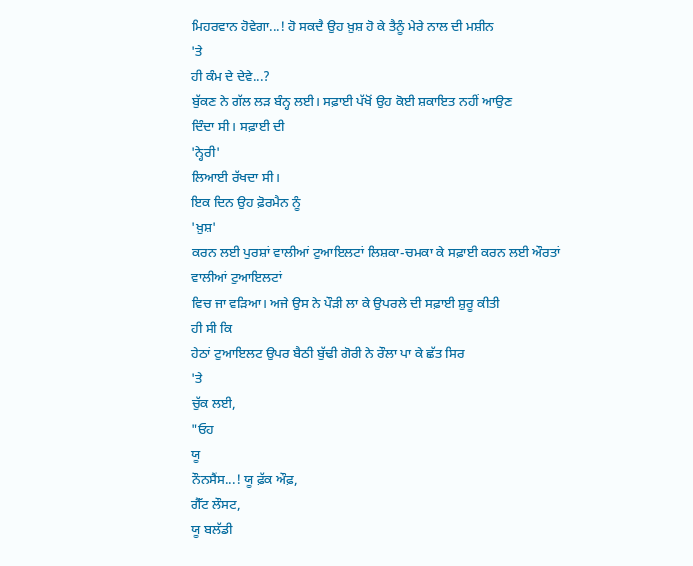ਮਿਹਰਵਾਨ ਹੋਵੇਗਾ...! ਹੋ ਸਕਦੈ ਉਹ ਖ਼ੁਸ਼ ਹੋ ਕੇ ਤੈਨੂੰ ਮੇਰੇ ਨਾਲ ਦੀ ਮਸ਼ੀਨ
'ਤੇ
ਹੀ ਕੰਮ ਦੇ ਦੇਵੇ...?
ਬੁੱਕਣ ਨੇ ਗੱਲ ਲੜ ਬੰਨ੍ਹ ਲਈ। ਸਫ਼ਾਈ ਪੱਖੋਂ ਉਹ ਕੋਈ ਸ਼ਕਾਇਤ ਨਹੀਂ ਆਉਣ
ਦਿੰਦਾ ਸੀ। ਸਫ਼ਾਈ ਦੀ
'ਨ੍ਹੇਰੀ'
ਲਿਆਈ ਰੱਖਦਾ ਸੀ।
ਇਕ ਦਿਨ ਉਹ ਫ਼ੋਰਮੈਨ ਨੂੰ
'ਖ਼ੁਸ਼'
ਕਰਨ ਲਈ ਪੁਰਸ਼ਾਂ ਵਾਲੀਆਂ ਟੁਆਇਲਟਾਂ ਲਿਸ਼ਕਾ-ਚਮਕਾ ਕੇ ਸਫ਼ਾਈ ਕਰਨ ਲਈ ਔਰਤਾਂ
ਵਾਲੀਆਂ ਟੁਆਇਲਟਾਂ
ਵਿਚ ਜਾ ਵੜਿਆ। ਅਜੇ ਉਸ ਨੇ ਪੌੜੀ ਲਾ ਕੇ ਉਪਰਲੇ ਦੀ ਸਫ਼ਾਈ ਸ਼ੁਰੂ ਕੀਤੀ
ਹੀ ਸੀ ਕਿ
ਹੇਠਾਂ ਟੁਆਇਲਟ ਉਪਰ ਬੈਠੀ ਬੁੱਢੀ ਗੋਰੀ ਨੇ ਰੌਲਾ ਪਾ ਕੇ ਛੱਤ ਸਿਰ
'ਤੇ
ਚੁੱਕ ਲਈ,
"ਓਹ
ਯੂ
ਨੌਨਸੈਂਸ...! ਯੂ ਫ਼ੱਕ ਔਫ਼,
ਗੈੱਟ ਲੌਸਟ,
ਯੂ ਬਲੱਡੀ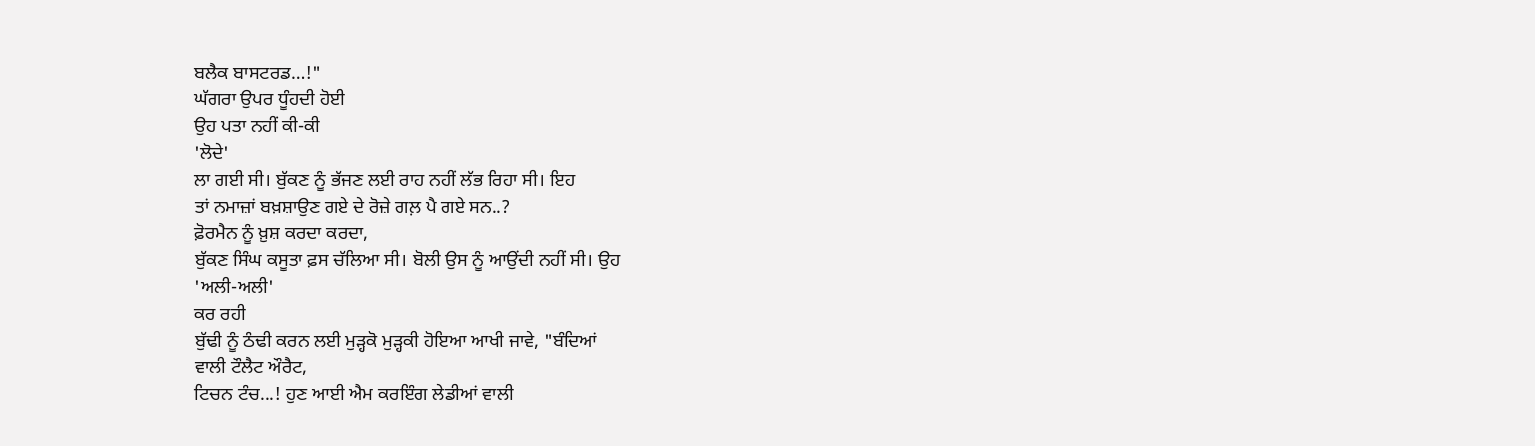ਬਲੈਕ ਬਾਸਟਰਡ…!"
ਘੱਗਰਾ ਉਪਰ ਧੂੰਹਦੀ ਹੋਈ
ਉਹ ਪਤਾ ਨਹੀਂ ਕੀ-ਕੀ
'ਲੋਦੇ'
ਲਾ ਗਈ ਸੀ। ਬੁੱਕਣ ਨੂੰ ਭੱਜਣ ਲਈ ਰਾਹ ਨਹੀਂ ਲੱਭ ਰਿਹਾ ਸੀ। ਇਹ
ਤਾਂ ਨਮਾਜ਼ਾਂ ਬਖ਼ਸ਼ਾਉਣ ਗਏ ਦੇ ਰੋਜ਼ੇ ਗਲ਼ ਪੈ ਗਏ ਸਨ..?
ਫ਼ੋਰਮੈਨ ਨੂੰ ਖ਼ੁਸ਼ ਕਰਦਾ ਕਰਦਾ,
ਬੁੱਕਣ ਸਿੰਘ ਕਸੂਤਾ ਫ਼ਸ ਚੱਲਿਆ ਸੀ। ਬੋਲੀ ਉਸ ਨੂੰ ਆਉਂਦੀ ਨਹੀਂ ਸੀ। ਉਹ
'ਅਲੀ-ਅਲੀ'
ਕਰ ਰਹੀ
ਬੁੱਢੀ ਨੂੰ ਠੰਢੀ ਕਰਨ ਲਈ ਮੁੜ੍ਹਕੋ ਮੁੜ੍ਹਕੀ ਹੋਇਆ ਆਖੀ ਜਾਵੇ, "ਬੰਦਿਆਂ
ਵਾਲੀ ਟੌਲੈਟ ਔਰੈਟ,
ਟਿਚਨ ਟੰਚ...! ਹੁਣ ਆਈ ਐਮ ਕਰਇੰਗ ਲੇਡੀਆਂ ਵਾਲੀ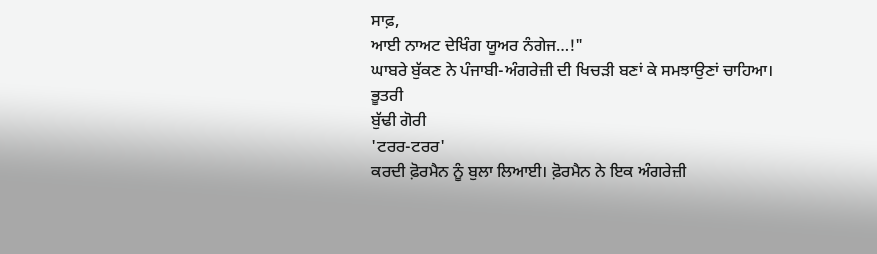ਸਾਫ਼,
ਆਈ ਨਾਅਟ ਦੇਖਿੰਗ ਯੂਅਰ ਨੰਗੇਜ…!"
ਘਾਬਰੇ ਬੁੱਕਣ ਨੇ ਪੰਜਾਬੀ-ਅੰਗਰੇਜ਼ੀ ਦੀ ਖਿਚੜੀ ਬਣਾਂ ਕੇ ਸਮਝਾਉਣਾਂ ਚਾਹਿਆ।
ਭੂਤਰੀ
ਬੁੱਢੀ ਗੋਰੀ
'ਟਰਰ-ਟਰਰ'
ਕਰਦੀ ਫ਼ੋਰਮੈਨ ਨੂੰ ਬੁਲਾ ਲਿਆਈ। ਫ਼ੋਰਮੈਨ ਨੇ ਇਕ ਅੰਗਰੇਜ਼ੀ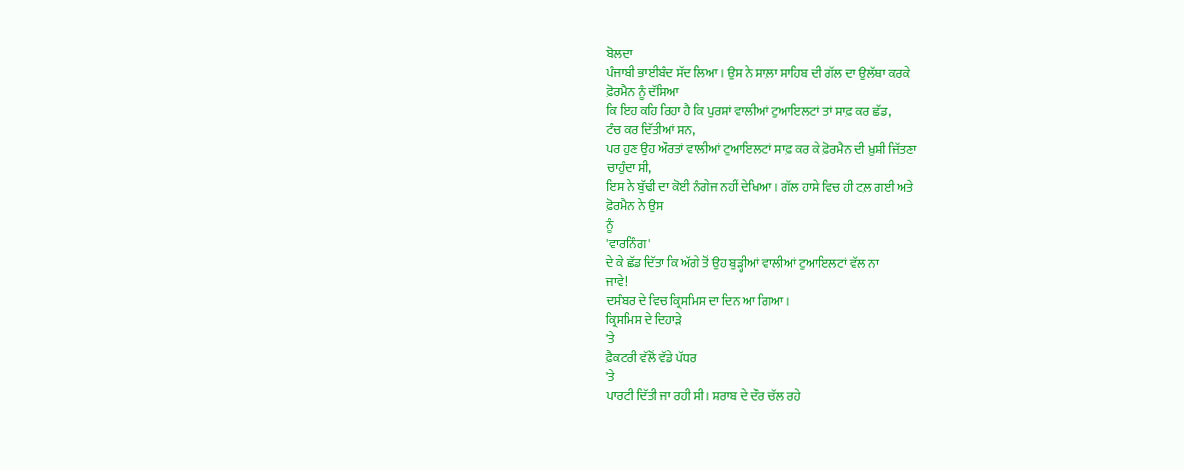ਬੋਲਦਾ
ਪੰਜਾਬੀ ਭਾਈਬੰਦ ਸੱਦ ਲਿਆ। ਉਸ ਨੇ ਸਾਲ਼ਾ ਸਾਹਿਬ ਦੀ ਗੱਲ ਦਾ ਉਲੱਥਾ ਕਰਕੇ
ਫ਼ੋਰਮੈਨ ਨੂੰ ਦੱਸਿਆ
ਕਿ ਇਹ ਕਹਿ ਰਿਹਾ ਹੈ ਕਿ ਪੁਰਸ਼ਾਂ ਵਾਲੀਆਂ ਟੁਆਇਲਟਾਂ ਤਾਂ ਸਾਫ਼ ਕਰ ਛੱਡ,
ਟੰਚ ਕਰ ਦਿੱਤੀਆਂ ਸਨ,
ਪਰ ਹੁਣ ਉਹ ਔਰਤਾਂ ਵਾਲੀਆਂ ਟੁਆਇਲਟਾਂ ਸਾਫ਼ ਕਰ ਕੇ ਫ਼ੋਰਮੈਨ ਦੀ ਖ਼ੁਸ਼ੀ ਜਿੱਤਣਾ
ਚਾਹੁੰਦਾ ਸੀ,
ਇਸ ਨੇ ਬੁੱਢੀ ਦਾ ਕੋਈ ਨੰਗੇਜ ਨਹੀਂ ਦੇਖਿਆ। ਗੱਲ ਹਾਸੇ ਵਿਚ ਹੀ ਟਲ਼ ਗਈ ਅਤੇ
ਫ਼ੋਰਮੈਨ ਨੇ ਉਸ
ਨੂੰ
'ਵਾਰਨਿੰਗ'
ਦੇ ਕੇ ਛੱਡ ਦਿੱਤਾ ਕਿ ਅੱਗੇ ਤੋਂ ਉਹ ਬੁੜ੍ਹੀਆਂ ਵਾਲੀਆਂ ਟੁਆਇਲਟਾਂ ਵੱਲ ਨਾ
ਜਾਵੇ!
ਦਸੰਬਰ ਦੇ ਵਿਚ ਕ੍ਰਿਸਮਿਸ ਦਾ ਦਿਨ ਆ ਗਿਆ।
ਕ੍ਰਿਸਮਿਸ ਦੇ ਦਿਹਾੜੇ
'ਤੇ
ਫ਼ੈਕਟਰੀ ਵੱਲੋਂ ਵੱਡੇ ਪੱਧਰ
'ਤੇ
ਪਾਰਟੀ ਦਿੱਤੀ ਜਾ ਰਹੀ ਸੀ। ਸ਼ਰਾਬ ਦੇ ਦੌਰ ਚੱਲ ਰਹੇ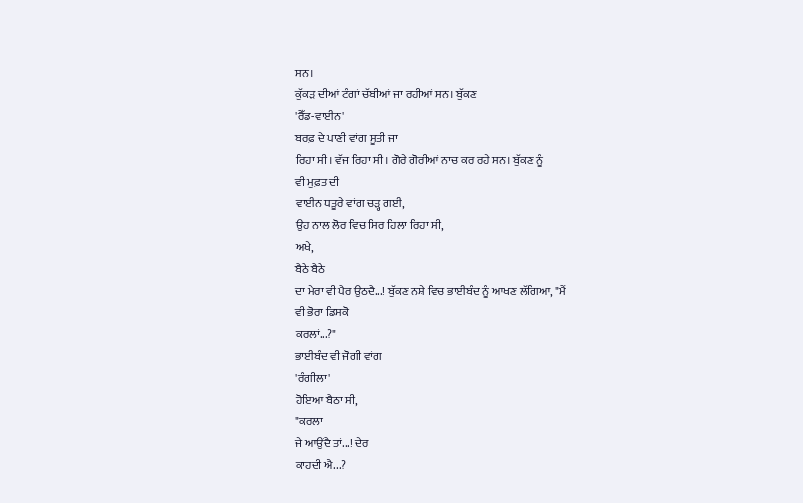ਸਨ।
ਕੁੱਕੜ ਦੀਆਂ ਟੰਗਾਂ ਚੱਬੀਆਂ ਜਾ ਰਹੀਆਂ ਸਨ। ਬੁੱਕਣ
'ਰੈੱਡ-ਵਾਈਨ'
ਬਰਫ਼ ਦੇ ਪਾਣੀ ਵਾਂਗ ਸੂਤੀ ਜਾ
ਰਿਹਾ ਸੀ। ਵੱਜ ਰਿਹਾ ਸੀ। ਗੋਰੇ ਗੋਰੀਆਂ ਨਾਚ ਕਰ ਰਹੇ ਸਨ। ਬੁੱਕਣ ਨੂੰ
ਵੀ ਮੁਫ਼ਤ ਦੀ
ਵਾਈਨ ਧਤੂਰੇ ਵਾਂਗ ਚੜ੍ਹ ਗਈ,
ਉਹ ਨਾਲ ਲੋਰ ਵਿਚ ਸਿਰ ਹਿਲਾ ਰਿਹਾ ਸੀ,
ਅਖੇ,
ਬੈਠੇ ਬੈਠੇ
ਦਾ ਮੇਰਾ ਵੀ ਪੈਰ ਉਠਦੈ...! ਬੁੱਕਣ ਨਸ਼ੇ ਵਿਚ ਭਾਈਬੰਦ ਨੂੰ ਆਖਣ ਲੱਗਿਆ, "ਮੈਂ
ਵੀ ਭੋਰਾ ਡਿਸਕੋ
ਕਰਲਾਂ...?"
ਭਾਈਬੰਦ ਵੀ ਜੋਗੀ ਵਾਂਗ
'ਰੰਗੀਲਾ'
ਹੋਇਆ ਬੈਠਾ ਸੀ,
"ਕਰਲਾ
ਜੇ ਆਉਂਦੈ ਤਾਂ...! ਦੇਰ
ਕਾਹਦੀ ਐ...?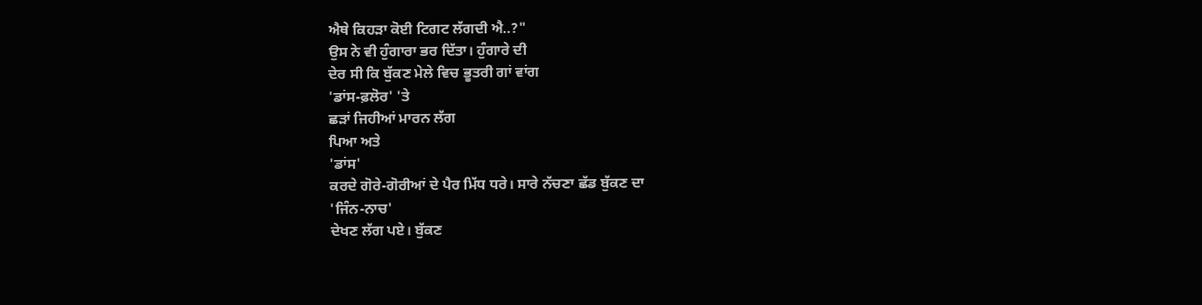ਐਥੇ ਕਿਹੜਾ ਕੋਈ ਟਿਗਟ ਲੱਗਦੀ ਐ..?"
ਉਸ ਨੇ ਵੀ ਹੁੰਗਾਰਾ ਭਰ ਦਿੱਤਾ। ਹੁੰਗਾਰੇ ਦੀ
ਦੇਰ ਸੀ ਕਿ ਬੁੱਕਣ ਮੇਲੇ ਵਿਚ ਭੂਤਰੀ ਗਾਂ ਵਾਂਗ
'ਡਾਂਸ-ਫ਼ਲੋਰ' 'ਤੇ
ਛੜਾਂ ਜਿਹੀਆਂ ਮਾਰਨ ਲੱਗ
ਪਿਆ ਅਤੇ
'ਡਾਂਸ'
ਕਰਦੇ ਗੋਰੇ-ਗੋਰੀਆਂ ਦੇ ਪੈਰ ਮਿੱਧ ਧਰੇ। ਸਾਰੇ ਨੱਚਣਾ ਛੱਡ ਬੁੱਕਣ ਦਾ
'ਜਿੰਨ-ਨਾਚ'
ਦੇਖਣ ਲੱਗ ਪਏ। ਬੁੱਕਣ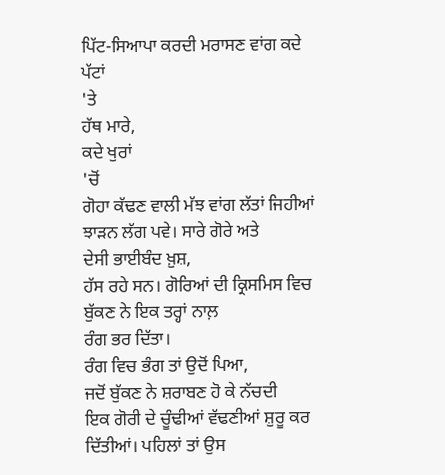ਪਿੱਟ-ਸਿਆਪਾ ਕਰਦੀ ਮਰਾਸਣ ਵਾਂਗ ਕਦੇ ਪੱਟਾਂ
'ਤੇ
ਹੱਥ ਮਾਰੇ,
ਕਦੇ ਖੁਰਾਂ
'ਚੋਂ
ਗੋਹਾ ਕੱਢਣ ਵਾਲੀ ਮੱਝ ਵਾਂਗ ਲੱਤਾਂ ਜਿਹੀਆਂ ਝਾੜਨ ਲੱਗ ਪਵੇ। ਸਾਰੇ ਗੋਰੇ ਅਤੇ
ਦੇਸੀ ਭਾਈਬੰਦ ਖ਼ੁਸ਼,
ਹੱਸ ਰਹੇ ਸਨ। ਗੋਰਿਆਂ ਦੀ ਕ੍ਰਿਸਮਿਸ ਵਿਚ ਬੁੱਕਣ ਨੇ ਇਕ ਤਰ੍ਹਾਂ ਨਾਲ਼
ਰੰਗ ਭਰ ਦਿੱਤਾ।
ਰੰਗ ਵਿਚ ਭੰਗ ਤਾਂ ਉਦੋਂ ਪਿਆ,
ਜਦੋਂ ਬੁੱਕਣ ਨੇ ਸ਼ਰਾਬਣ ਹੋ ਕੇ ਨੱਚਦੀ
ਇਕ ਗੋਰੀ ਦੇ ਚੂੰਢੀਆਂ ਵੱਢਣੀਆਂ ਸ਼ੁਰੂ ਕਰ ਦਿੱਤੀਆਂ। ਪਹਿਲਾਂ ਤਾਂ ਉਸ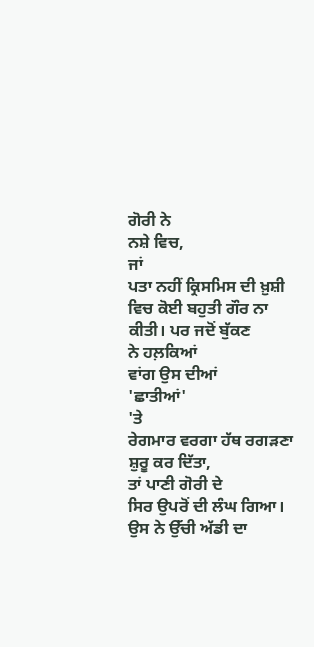ਗੋਰੀ ਨੇ
ਨਸ਼ੇ ਵਿਚ,
ਜਾਂ
ਪਤਾ ਨਹੀਂ ਕ੍ਰਿਸਮਿਸ ਦੀ ਖ਼ੁਸ਼ੀ ਵਿਚ ਕੋਈ ਬਹੁਤੀ ਗੌਰ ਨਾ ਕੀਤੀ। ਪਰ ਜਦੋਂ ਬੁੱਕਣ
ਨੇ ਹਲ਼ਕਿਆਂ
ਵਾਂਗ ਉਸ ਦੀਆਂ
'ਛਾਤੀਆਂ'
'ਤੇ
ਰੇਗਮਾਰ ਵਰਗਾ ਹੱਥ ਰਗੜਣਾ ਸ਼ੁਰੂ ਕਰ ਦਿੱਤਾ,
ਤਾਂ ਪਾਣੀ ਗੋਰੀ ਦੇ
ਸਿਰ ਉਪਰੋਂ ਦੀ ਲੰਘ ਗਿਆ। ਉਸ ਨੇ ਉੱਚੀ ਅੱਡੀ ਦਾ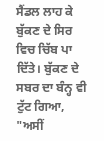ਸੈਂਡਲ ਲਾਹ ਕੇ ਬੁੱਕਣ ਦੇ ਸਿਰ
ਵਿਚ ਚਿੱਬ ਪਾ
ਦਿੱਤੇ। ਬੁੱਕਣ ਦੇ ਸਬਰ ਦਾ ਬੰਨ੍ਹ ਵੀ ਟੁੱਟ ਗਿਆ, "ਅਸੀਂ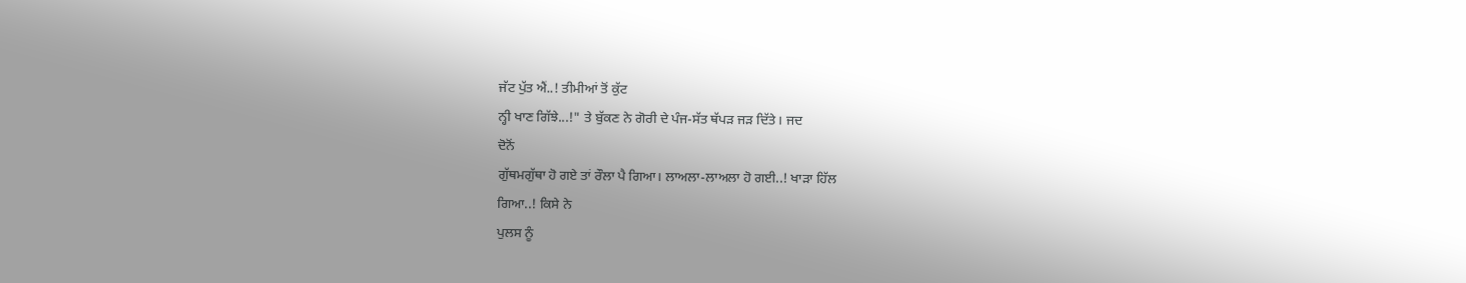ਜੱਟ ਪੁੱਤ ਐਂ..! ਤੀਮੀਆਂ ਤੋਂ ਕੁੱਟ
ਨ੍ਹੀ ਖਾਣ ਗਿੱਝੇ...!" ਤੇ ਬੁੱਕਣ ਨੇ ਗੋਰੀ ਦੇ ਪੰਜ-ਸੱਤ ਥੱਪੜ ਜੜ ਦਿੱਤੇ। ਜਦ
ਦੋਨੋਂ
ਗੁੱਥਮਗੁੱਥਾ ਹੋ ਗਏ ਤਾਂ ਰੌਲਾ ਪੈ ਗਿਆ। ਲਾਅਲਾ-ਲਾਅਲਾ ਹੋ ਗਈ..! ਖਾੜਾ ਹਿੱਲ
ਗਿਆ..! ਕਿਸੇ ਨੇ
ਪੁਲਸ ਨੂੰ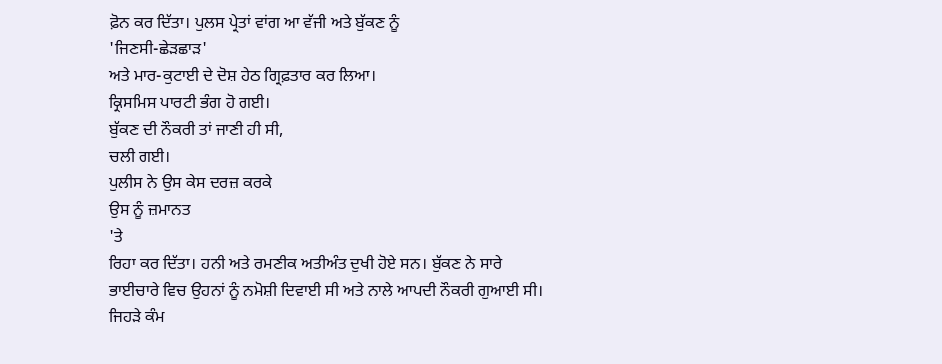ਫ਼ੋਨ ਕਰ ਦਿੱਤਾ। ਪੁਲਸ ਪ੍ਰੇਤਾਂ ਵਾਂਗ ਆ ਵੱਜੀ ਅਤੇ ਬੁੱਕਣ ਨੂੰ
'ਜਿਣਸੀ-ਛੇੜਛਾੜ'
ਅਤੇ ਮਾਰ-ਕੁਟਾਈ ਦੇ ਦੋਸ਼ ਹੇਠ ਗ੍ਰਿਫ਼ਤਾਰ ਕਰ ਲਿਆ।
ਕ੍ਰਿਸਮਿਸ ਪਾਰਟੀ ਭੰਗ ਹੋ ਗਈ।
ਬੁੱਕਣ ਦੀ ਨੌਕਰੀ ਤਾਂ ਜਾਣੀ ਹੀ ਸੀ,
ਚਲੀ ਗਈ।
ਪੁਲੀਸ ਨੇ ਉਸ ਕੇਸ ਦਰਜ਼ ਕਰਕੇ
ਉਸ ਨੂੰ ਜ਼ਮਾਨਤ
'ਤੇ
ਰਿਹਾ ਕਰ ਦਿੱਤਾ। ਹਨੀ ਅਤੇ ਰਮਣੀਕ ਅਤੀਅੰਤ ਦੁਖੀ ਹੋਏ ਸਨ। ਬੁੱਕਣ ਨੇ ਸਾਰੇ
ਭਾਈਚਾਰੇ ਵਿਚ ਉਹਨਾਂ ਨੂੰ ਨਮੋਸ਼ੀ ਦਿਵਾਈ ਸੀ ਅਤੇ ਨਾਲੇ ਆਪਦੀ ਨੌਕਰੀ ਗੁਆਈ ਸੀ।
ਜਿਹੜੇ ਕੰਮ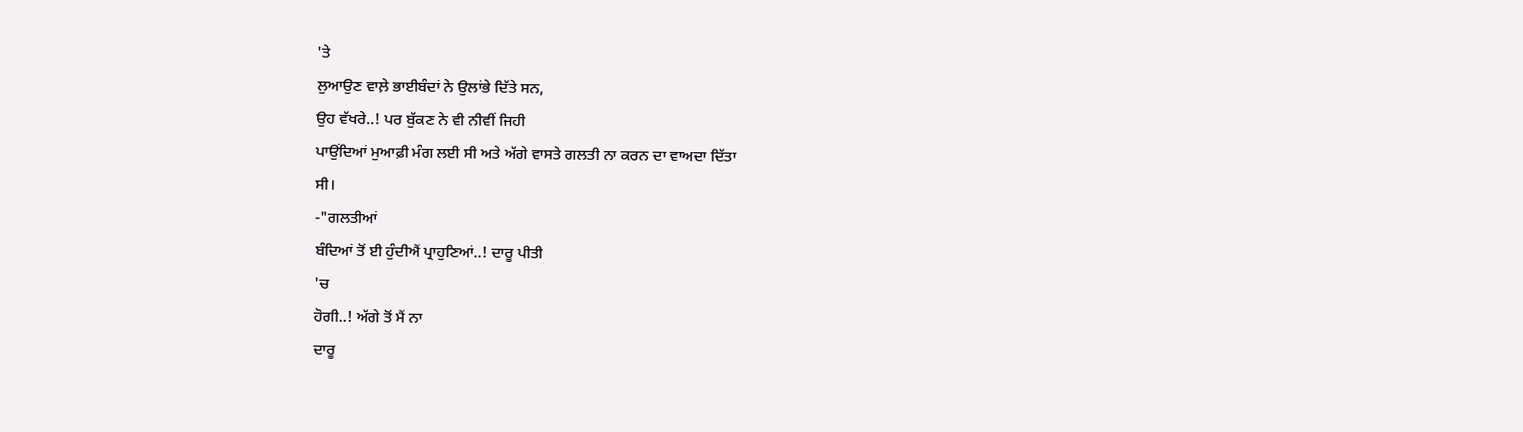'ਤੇ
ਲੁਆਉਣ ਵਾਲ਼ੇ ਭਾਈਬੰਦਾਂ ਨੇ ਉਲਾਂਭੇ ਦਿੱਤੇ ਸਨ,
ਉਹ ਵੱਖਰੇ..! ਪਰ ਬੁੱਕਣ ਨੇ ਵੀ ਨੀਵੀਂ ਜਿਹੀ
ਪਾਉਂਦਿਆਂ ਮੁਆਫ਼ੀ ਮੰਗ ਲਈ ਸੀ ਅਤੇ ਅੱਗੇ ਵਾਸਤੇ ਗਲਤੀ ਨਾ ਕਰਨ ਦਾ ਵਾਅਦਾ ਦਿੱਤਾ
ਸੀ।
-"ਗਲਤੀਆਂ
ਬੰਦਿਆਂ ਤੋਂ ਈ ਹੁੰਦੀਐਂ ਪ੍ਰਾਹੁਣਿਆਂ..! ਦਾਰੂ ਪੀਤੀ
'ਚ
ਹੋਗੀ..! ਅੱਗੇ ਤੋਂ ਮੈਂ ਨਾ
ਦਾਰੂ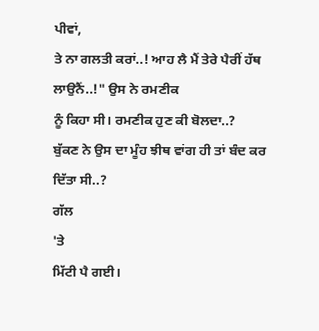ਪੀਵਾਂ,
ਤੇ ਨਾ ਗਲਤੀ ਕਰਾਂ..! ਆਹ ਲੈ ਮੈਂ ਤੇਰੇ ਪੈਰੀਂ ਹੱਥ ਲਾਉਨੈਂ..!" ਉਸ ਨੇ ਰਮਣੀਕ
ਨੂੰ ਕਿਹਾ ਸੀ। ਰਮਣੀਕ ਹੁਣ ਕੀ ਬੋਲਦਾ..?
ਬੁੱਕਣ ਨੇ ਉਸ ਦਾ ਮੂੰਹ ਝੀਥ ਵਾਂਗ ਹੀ ਤਾਂ ਬੰਦ ਕਰ
ਦਿੱਤਾ ਸੀ..?
ਗੱਲ
'ਤੇ
ਮਿੱਟੀ ਪੈ ਗਈ।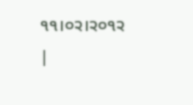੧੧।੦੨।੨੦੧੨ |